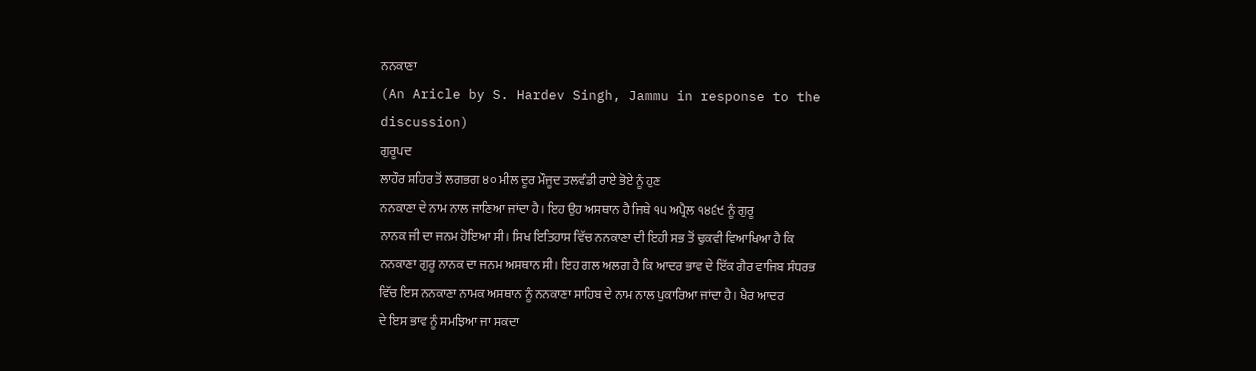ਨਨਕਾਣਾ
(An Aricle by S. Hardev Singh, Jammu in response to the
discussion)
ਗੁਰੂਪਦ
ਲਾਹੌਰ ਸ਼ਹਿਰ ਤੋਂ ਲਗਭਗ ੪੦ ਮੀਲ ਦੂਰ ਮੌਜੂਦ ਤਲਵੰਡੀ ਰਾਏ ਭੋਏ ਨੂੰ ਹੁਣ
ਨਨਕਾਣਾ ਦੇ ਨਾਮ ਨਾਲ ਜਾਣਿਆ ਜਾਂਦਾ ਹੈ। ਇਹ ਉਹ ਅਸਥਾਨ ਹੈ ਜਿਥੇ ੧੫ ਅਪ੍ਰੈਲ ੧੪੬੯ ਨੂੰ ਗੁਰੂ
ਨਾਨਕ ਜੀ ਦਾ ਜਨਮ ਹੋਇਆ ਸੀ। ਸਿਖ ਇਤਿਹਾਸ ਵਿੱਚ ਨਨਕਾਣਾ ਦੀ ਇਹੀ ਸਭ ਤੋਂ ਢੁਕਵੀ ਵਿਆਖਿਆ ਹੈ ਕਿ
ਨਨਕਾਣਾ ਗੁਰੂ ਨਾਨਕ ਦਾ ਜਨਮ ਅਸਥਾਨ ਸੀ। ਇਹ ਗਲ ਅਲਗ ਹੈ ਕਿ ਆਦਰ ਭਾਵ ਦੇ ਇੱਕ ਗੈਰ ਵਾਜਿਬ ਸੰਧਰਭ
ਵਿੱਚ ਇਸ ਨਨਕਾਣਾ ਨਾਮਕ ਅਸਥਾਨ ਨੂੰ ਨਨਕਾਣਾ ਸਾਹਿਬ ਦੇ ਨਾਮ ਨਾਲ ਪੁਕਾਰਿਆ ਜਾਂਦਾ ਹੈ। ਖੈਰ ਆਦਰ
ਦੇ ਇਸ ਭਾਵ ਨੂੰ ਸਮਝਿਆ ਜਾ ਸਕਦਾ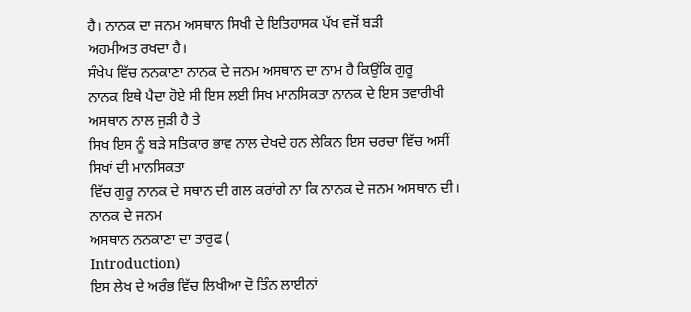ਹੈ। ਨਾਨਕ ਦਾ ਜਨਮ ਅਸਥਾਨ ਸਿਖੀ ਦੇ ਇਤਿਹਾਸਕ ਪੱਖ ਵਜੋਂ ਬੜੀ
ਅਹਮੀਅਤ ਰਖਦਾ ਹੈ।
ਸੰਖੇਪ ਵਿੱਚ ਨਨਕਾਣਾ ਨਾਨਕ ਦੇ ਜਨਮ ਅਸਥਾਨ ਦਾ ਨਾਮ ਹੈ ਕਿਉਂਕਿ ਗੁਰੂ
ਨਾਨਕ ਇਥੇ ਪੈਦਾ ਹੋਏ ਸੀ ਇਸ ਲਈ ਸਿਖ ਮਾਨਸਿਕਤਾ ਨਾਨਕ ਦੇ ਇਸ ਤਵਾਰੀਖੀ ਅਸਥਾਨ ਨਾਲ ਜੁੜੀ ਹੈ ਤੇ
ਸਿਖ ਇਸ ਨੂੰ ਬੜੇ ਸਤਿਕਾਰ ਭਾਵ ਨਾਲ ਦੇਖਦੇ ਹਨ ਲੇਕਿਨ ਇਸ ਚਰਚਾ ਵਿੱਚ ਅਸੀਂ ਸਿਖਾਂ ਦੀ ਮਾਨਸਿਕਤਾ
ਵਿੱਚ ਗੁਰੂ ਨਾਨਕ ਦੇ ਸਥਾਨ ਦੀ ਗਲ ਕਰਾਂਗੇ ਨਾ ਕਿ ਨਾਨਕ ਦੇ ਜਨਮ ਅਸਥਾਨ ਦੀ। ਨਾਨਕ ਦੇ ਜਨਮ
ਅਸਥਾਨ ਨਨਕਾਣਾ ਦਾ ਤਾਰੁਫ (
Introduction)
ਇਸ ਲੇਖ ਦੇ ਅਰੰਭ ਵਿੱਚ ਲਿਖੀਆ ਦੋ ਤਿੰਨ ਲਾਈਨਾਂ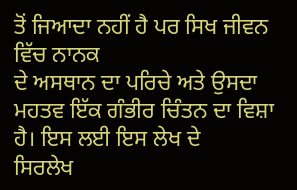ਤੋਂ ਜਿਆਦਾ ਨਹੀਂ ਹੈ ਪਰ ਸਿਖ ਜੀਵਨ ਵਿੱਚ ਨਾਨਕ
ਦੇ ਅਸਥਾਨ ਦਾ ਪਰਿਚੇ ਅਤੇ ਉਸਦਾ ਮਹਤਵ ਇੱਕ ਗੰਭੀਰ ਚਿੰਤਨ ਦਾ ਵਿਸ਼ਾ ਹੈ। ਇਸ ਲਈ ਇਸ ਲੇਖ ਦੇ
ਸਿਰਲੇਖ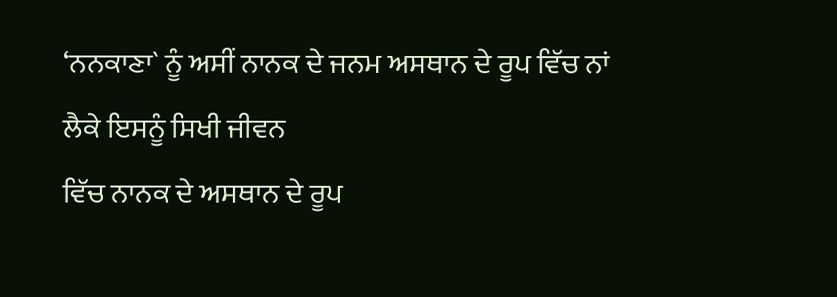‘ਨਨਕਾਣਾ` ਨੂੰ ਅਸੀਂ ਨਾਨਕ ਦੇ ਜਨਮ ਅਸਥਾਨ ਦੇ ਰੂਪ ਵਿੱਚ ਨਾਂ ਲੈਕੇ ਇਸਨੂੰ ਸਿਖੀ ਜੀਵਨ
ਵਿੱਚ ਨਾਨਕ ਦੇ ਅਸਥਾਨ ਦੇ ਰੂਪ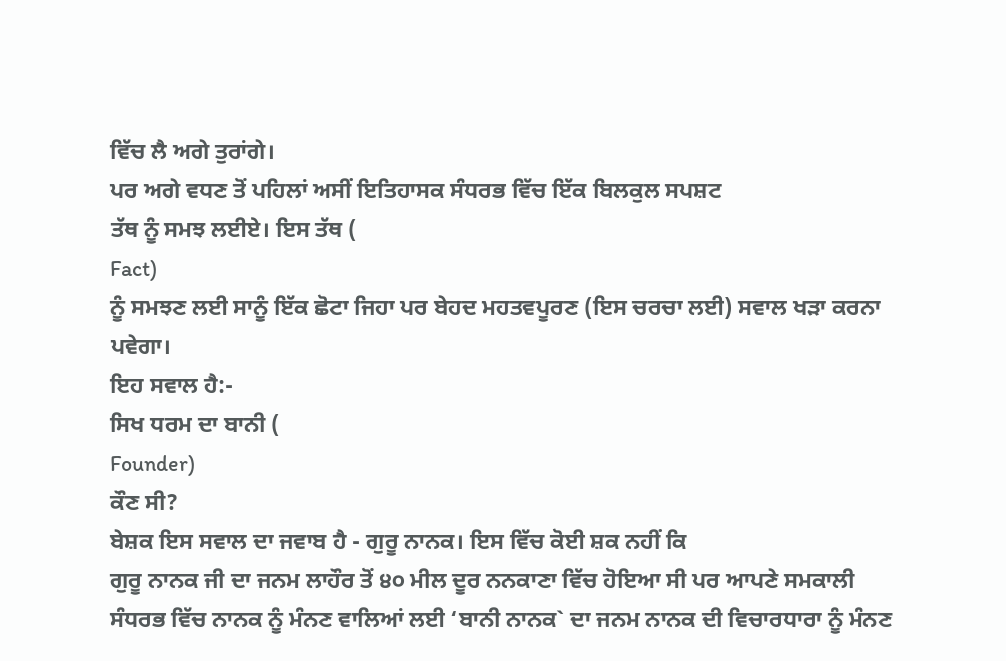ਵਿੱਚ ਲੈ ਅਗੇ ਤੁਰਾਂਗੇ।
ਪਰ ਅਗੇ ਵਧਣ ਤੋਂ ਪਹਿਲਾਂ ਅਸੀਂ ਇਤਿਹਾਸਕ ਸੰਧਰਭ ਵਿੱਚ ਇੱਕ ਬਿਲਕੁਲ ਸਪਸ਼ਟ
ਤੱਥ ਨੂੰ ਸਮਝ ਲਈਏ। ਇਸ ਤੱਥ (
Fact)
ਨੂੰ ਸਮਝਣ ਲਈ ਸਾਨੂੰ ਇੱਕ ਛੋਟਾ ਜਿਹਾ ਪਰ ਬੇਹਦ ਮਹਤਵਪੂਰਣ (ਇਸ ਚਰਚਾ ਲਈ) ਸਵਾਲ ਖੜਾ ਕਰਨਾ
ਪਵੇਗਾ।
ਇਹ ਸਵਾਲ ਹੈ:-
ਸਿਖ ਧਰਮ ਦਾ ਬਾਨੀ (
Founder)
ਕੌਣ ਸੀ?
ਬੇਸ਼ਕ ਇਸ ਸਵਾਲ ਦਾ ਜਵਾਬ ਹੈ - ਗੁਰੂ ਨਾਨਕ। ਇਸ ਵਿੱਚ ਕੋਈ ਸ਼ਕ ਨਹੀਂ ਕਿ
ਗੁਰੂ ਨਾਨਕ ਜੀ ਦਾ ਜਨਮ ਲਾਹੌਰ ਤੋਂ ੪੦ ਮੀਲ ਦੂਰ ਨਨਕਾਣਾ ਵਿੱਚ ਹੋਇਆ ਸੀ ਪਰ ਆਪਣੇ ਸਮਕਾਲੀ
ਸੰਧਰਭ ਵਿੱਚ ਨਾਨਕ ਨੂੰ ਮੰਨਣ ਵਾਲਿਆਂ ਲਈ ‘ਬਾਨੀ ਨਾਨਕ` ਦਾ ਜਨਮ ਨਾਨਕ ਦੀ ਵਿਚਾਰਧਾਰਾ ਨੂੰ ਮੰਨਣ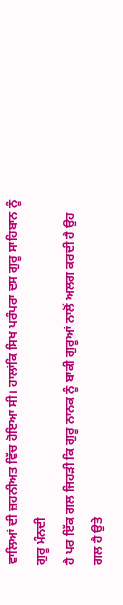ਵਾਲਿਆਂ ਦੀ ਜ਼ਹਨੀਅਤ ਵਿੱਚ ਹੋਇਆ ਸੀ। ਹਾਲਾਂਕਿ ਸਿਖ ਪਰੰਪਰਾ ਦਸ ਗੁਰੂ ਸਾਹਿਬਾਨ ਨੂੰ ਗੁਰੂ ਮੰਨਦੀ
ਹੈ ਪਰ ਇੱਕ ਗਲ ਜਿਹੜੀ ਕਿ ਗੁਰੂ ਨਾਨਕ ਨੂੰ ਬਾਕੀ ਗੁਰੂਆਂ ਨਾਲੋਂ ਅਲਗ ਕਰਦੀ ਹੈ ਉਹ ਗਲ ਹੈ ਉਤੇ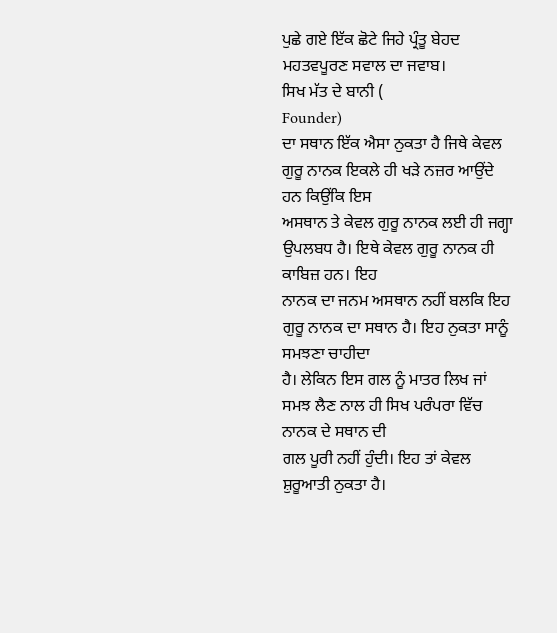ਪੁਛੇ ਗਏ ਇੱਕ ਛੋਟੇ ਜਿਹੇ ਪ੍ਰੰਤੂ ਬੇਹਦ ਮਹਤਵਪੂਰਣ ਸਵਾਲ ਦਾ ਜਵਾਬ।
ਸਿਖ ਮੱਤ ਦੇ ਬਾਨੀ (
Founder)
ਦਾ ਸਥਾਨ ਇੱਕ ਐਸਾ ਨੁਕਤਾ ਹੈ ਜਿਥੇ ਕੇਵਲ ਗੁਰੂ ਨਾਨਕ ਇਕਲੇ ਹੀ ਖੜੇ ਨਜ਼ਰ ਆਉਂਦੇ ਹਨ ਕਿਉਂਕਿ ਇਸ
ਅਸਥਾਨ ਤੇ ਕੇਵਲ ਗੁਰੂ ਨਾਨਕ ਲਈ ਹੀ ਜਗ੍ਹਾ ਉਪਲਬਧ ਹੈ। ਇਥੇ ਕੇਵਲ ਗੁਰੂ ਨਾਨਕ ਹੀ ਕਾਬਿਜ਼ ਹਨ। ਇਹ
ਨਾਨਕ ਦਾ ਜਨਮ ਅਸਥਾਨ ਨਹੀਂ ਬਲਕਿ ਇਹ ਗੁਰੂ ਨਾਨਕ ਦਾ ਸਥਾਨ ਹੈ। ਇਹ ਨੁਕਤਾ ਸਾਨੂੰ ਸਮਝਣਾ ਚਾਹੀਦਾ
ਹੈ। ਲੇਕਿਨ ਇਸ ਗਲ ਨੂੰ ਮਾਤਰ ਲਿਖ ਜਾਂ ਸਮਝ ਲੈਣ ਨਾਲ ਹੀ ਸਿਖ ਪਰੰਪਰਾ ਵਿੱਚ ਨਾਨਕ ਦੇ ਸਥਾਨ ਦੀ
ਗਲ ਪੂਰੀ ਨਹੀਂ ਹੁੰਦੀ। ਇਹ ਤਾਂ ਕੇਵਲ ਸ਼ੁਰੂਆਤੀ ਨੁਕਤਾ ਹੈ।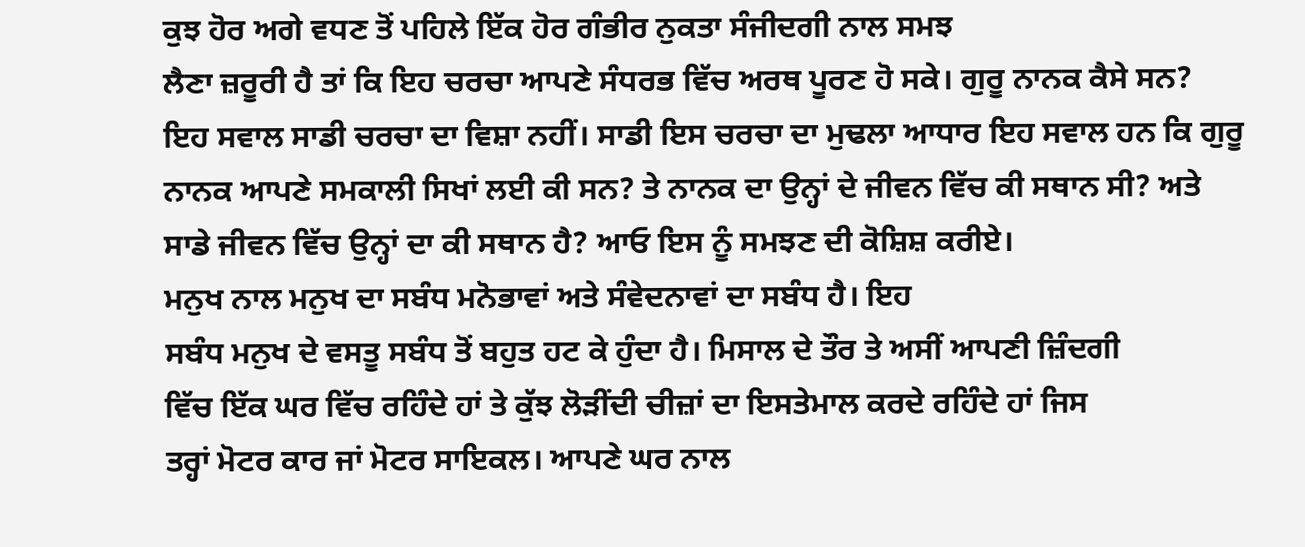ਕੁਝ ਹੋਰ ਅਗੇ ਵਧਣ ਤੋਂ ਪਹਿਲੇ ਇੱਕ ਹੋਰ ਗੰਭੀਰ ਨੁਕਤਾ ਸੰਜੀਦਗੀ ਨਾਲ ਸਮਝ
ਲੈਣਾ ਜ਼ਰੂਰੀ ਹੈ ਤਾਂ ਕਿ ਇਹ ਚਰਚਾ ਆਪਣੇ ਸੰਧਰਭ ਵਿੱਚ ਅਰਥ ਪੂਰਣ ਹੋ ਸਕੇ। ਗੁਰੂ ਨਾਨਕ ਕੈਸੇ ਸਨ?
ਇਹ ਸਵਾਲ ਸਾਡੀ ਚਰਚਾ ਦਾ ਵਿਸ਼ਾ ਨਹੀਂ। ਸਾਡੀ ਇਸ ਚਰਚਾ ਦਾ ਮੁਢਲਾ ਆਧਾਰ ਇਹ ਸਵਾਲ ਹਨ ਕਿ ਗੁਰੂ
ਨਾਨਕ ਆਪਣੇ ਸਮਕਾਲੀ ਸਿਖਾਂ ਲਈ ਕੀ ਸਨ? ਤੇ ਨਾਨਕ ਦਾ ਉਨ੍ਹਾਂ ਦੇ ਜੀਵਨ ਵਿੱਚ ਕੀ ਸਥਾਨ ਸੀ? ਅਤੇ
ਸਾਡੇ ਜੀਵਨ ਵਿੱਚ ਉਨ੍ਹਾਂ ਦਾ ਕੀ ਸਥਾਨ ਹੈ? ਆਓ ਇਸ ਨੂੰ ਸਮਝਣ ਦੀ ਕੋਸ਼ਿਸ਼ ਕਰੀਏ।
ਮਨੁਖ ਨਾਲ ਮਨੁਖ ਦਾ ਸਬੰਧ ਮਨੋਭਾਵਾਂ ਅਤੇ ਸੰਵੇਦਨਾਵਾਂ ਦਾ ਸਬੰਧ ਹੈ। ਇਹ
ਸਬੰਧ ਮਨੁਖ ਦੇ ਵਸਤੂ ਸਬੰਧ ਤੋਂ ਬਹੁਤ ਹਟ ਕੇ ਹੁੰਦਾ ਹੈ। ਮਿਸਾਲ ਦੇ ਤੌਰ ਤੇ ਅਸੀਂ ਆਪਣੀ ਜ਼ਿੰਦਗੀ
ਵਿੱਚ ਇੱਕ ਘਰ ਵਿੱਚ ਰਹਿੰਦੇ ਹਾਂ ਤੇ ਕੁੱਝ ਲੋੜੀਂਦੀ ਚੀਜ਼ਾਂ ਦਾ ਇਸਤੇਮਾਲ ਕਰਦੇ ਰਹਿੰਦੇ ਹਾਂ ਜਿਸ
ਤਰ੍ਹਾਂ ਮੋਟਰ ਕਾਰ ਜਾਂ ਮੋਟਰ ਸਾਇਕਲ। ਆਪਣੇ ਘਰ ਨਾਲ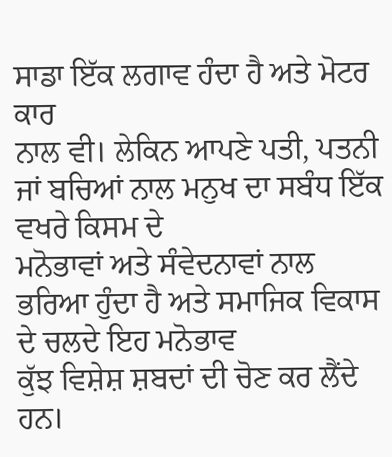ਸਾਡਾ ਇੱਕ ਲਗਾਵ ਹੰਦਾ ਹੈ ਅਤੇ ਮੋਟਰ ਕਾਰ
ਨਾਲ ਵੀ। ਲੇਕਿਨ ਆਪਣੇ ਪਤੀ, ਪਤਨੀ ਜਾਂ ਬਚਿਆਂ ਨਾਲ ਮਨੁਖ ਦਾ ਸਬੰਧ ਇੱਕ ਵਖਰੇ ਕਿਸਮ ਦੇ
ਮਨੋਭਾਵਾਂ ਅਤੇ ਸੰਵੇਦਨਾਵਾਂ ਨਾਲ ਭਰਿਆ ਹੁੰਦਾ ਹੈ ਅਤੇ ਸਮਾਜਿਕ ਵਿਕਾਸ ਦੇ ਚਲਦੇ ਇਹ ਮਨੋਭਾਵ
ਕੁੱਝ ਵਿਸ਼ੇਸ਼ ਸ਼ਬਦਾਂ ਦੀ ਚੋਣ ਕਰ ਲੈਂਦੇ ਹਨ।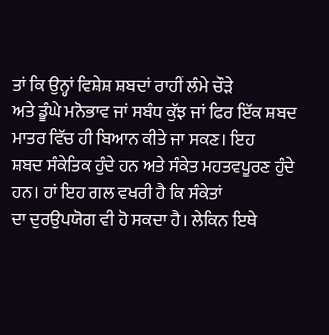ਤਾਂ ਕਿ ਉਨ੍ਹਾਂ ਵਿਸ਼ੇਸ਼ ਸ਼ਬਦਾਂ ਰਾਹੀਂ ਲੰਮੇ ਚੌੜੇ
ਅਤੇ ਡੂੰਘੇ ਮਨੋਭਾਵ ਜਾਂ ਸਬੰਧ ਕੁੱਝ ਜਾਂ ਫਿਰ ਇੱਕ ਸ਼ਬਦ ਮਾਤਰ ਵਿੱਚ ਹੀ ਬਿਆਨ ਕੀਤੇ ਜਾ ਸਕਣ। ਇਹ
ਸ਼ਬਦ ਸੰਕੇਤਿਕ ਹੁੰਦੇ ਹਨ ਅਤੇ ਸੰਕੇਤ ਮਹਤਵਪੂਰਣ ਹੁੰਦੇ ਹਨ। ਹਾਂ ਇਹ ਗਲ ਵਖਰੀ ਹੈ ਕਿ ਸੰਕੇਤਾਂ
ਦਾ ਦੁਰਉਪਯੋਗ ਵੀ ਹੋ ਸਕਦਾ ਹੈ। ਲੇਕਿਨ ਇਥੇ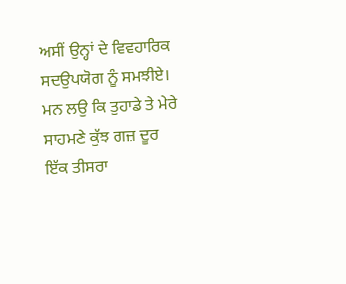ਅਸੀਂ ਉਨ੍ਹਾਂ ਦੇ ਵਿਵਹਾਰਿਕ ਸਦਉਪਯੋਗ ਨੂੰ ਸਮਝੀਏ।
ਮਨ ਲਉ ਕਿ ਤੁਹਾਡੇ ਤੇ ਮੇਰੇ ਸਾਹਮਣੇ ਕੁੱਝ ਗਜ਼ ਦੂਰ ਇੱਕ ਤੀਸਰਾ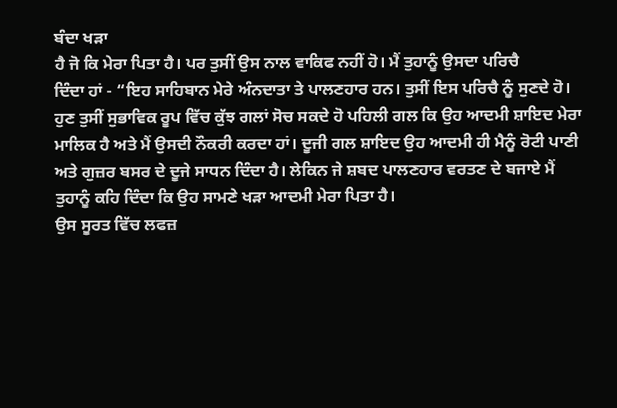ਬੰਦਾ ਖੜਾ
ਹੈ ਜੋ ਕਿ ਮੇਰਾ ਪਿਤਾ ਹੈ। ਪਰ ਤੁਸੀਂ ਉਸ ਨਾਲ ਵਾਕਿਫ ਨਹੀਂ ਹੋ। ਮੈਂ ਤੁਹਾਨੂੰ ਉਸਦਾ ਪਰਿਚੈ
ਦਿੰਦਾ ਹਾਂ - “ਇਹ ਸਾਹਿਬਾਨ ਮੇਰੇ ਅੰਨਦਾਤਾ ਤੇ ਪਾਲਣਹਾਰ ਹਨ। ਤੁਸੀਂ ਇਸ ਪਰਿਚੈ ਨੂੰ ਸੁਣਦੇ ਹੋ।
ਹੁਣ ਤੁਸੀਂ ਸੁਭਾਵਿਕ ਰੂਪ ਵਿੱਚ ਕੁੱਝ ਗਲਾਂ ਸੋਚ ਸਕਦੇ ਹੋ ਪਹਿਲੀ ਗਲ ਕਿ ਉਹ ਆਦਮੀ ਸ਼ਾਇਦ ਮੇਰਾ
ਮਾਲਿਕ ਹੈ ਅਤੇ ਮੈਂ ਉਸਦੀ ਨੌਕਰੀ ਕਰਦਾ ਹਾਂ। ਦੂਜੀ ਗਲ ਸ਼ਾਇਦ ਉਹ ਆਦਮੀ ਹੀ ਮੈਨੂੰ ਰੋਟੀ ਪਾਣੀ
ਅਤੇ ਗੁਜ਼ਰ ਬਸਰ ਦੇ ਦੂਜੇ ਸਾਧਨ ਦਿੰਦਾ ਹੈ। ਲੇਕਿਨ ਜੇ ਸ਼ਬਦ ਪਾਲਣਹਾਰ ਵਰਤਣ ਦੇ ਬਜਾਏ ਮੈਂ
ਤੁਹਾਨੂੰ ਕਹਿ ਦਿੰਦਾ ਕਿ ਉਹ ਸਾਮਣੇ ਖੜਾ ਆਦਮੀ ਮੇਰਾ ਪਿਤਾ ਹੈ।
ਉਸ ਸੂਰਤ ਵਿੱਚ ਲਫਜ਼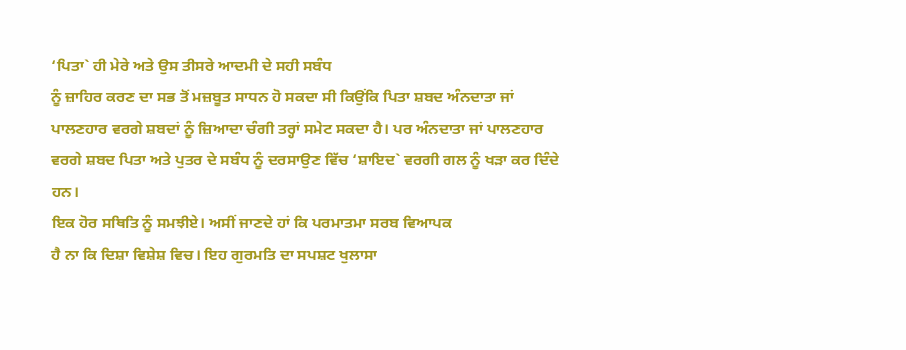‘ਪਿਤਾ` ਹੀ ਮੇਰੇ ਅਤੇ ਉਸ ਤੀਸਰੇ ਆਦਮੀ ਦੇ ਸਹੀ ਸਬੰਧ
ਨੂੰ ਜ਼ਾਹਿਰ ਕਰਣ ਦਾ ਸਭ ਤੋਂ ਮਜ਼ਬੂਤ ਸਾਧਨ ਹੋ ਸਕਦਾ ਸੀ ਕਿਉਂਕਿ ਪਿਤਾ ਸ਼ਬਦ ਅੰਨਦਾਤਾ ਜਾਂ
ਪਾਲਣਹਾਰ ਵਰਗੇ ਸ਼ਬਦਾਂ ਨੂੰ ਜ਼ਿਆਦਾ ਚੰਗੀ ਤਰ੍ਹਾਂ ਸਮੇਟ ਸਕਦਾ ਹੈ। ਪਰ ਅੰਨਦਾਤਾ ਜਾਂ ਪਾਲਣਹਾਰ
ਵਰਗੇ ਸ਼ਬਦ ਪਿਤਾ ਅਤੇ ਪੁਤਰ ਦੇ ਸਬੰਧ ਨੂੰ ਦਰਸਾਉਣ ਵਿੱਚ ‘ਸ਼ਾਇਦ` ਵਰਗੀ ਗਲ ਨੂੰ ਖੜਾ ਕਰ ਦਿੰਦੇ
ਹਨ।
ਇਕ ਹੋਰ ਸਥਿਤਿ ਨੂੰ ਸਮਝੀਏ। ਅਸੀਂ ਜਾਣਦੇ ਹਾਂ ਕਿ ਪਰਮਾਤਮਾ ਸਰਬ ਵਿਆਪਕ
ਹੈ ਨਾ ਕਿ ਦਿਸ਼ਾ ਵਿਸ਼ੇਸ਼ ਵਿਚ। ਇਹ ਗੁਰਮਤਿ ਦਾ ਸਪਸ਼ਟ ਖੁਲਾਸਾ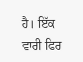ਹੈ। ਇੱਕ ਵਾਰੀ ਫਿਰ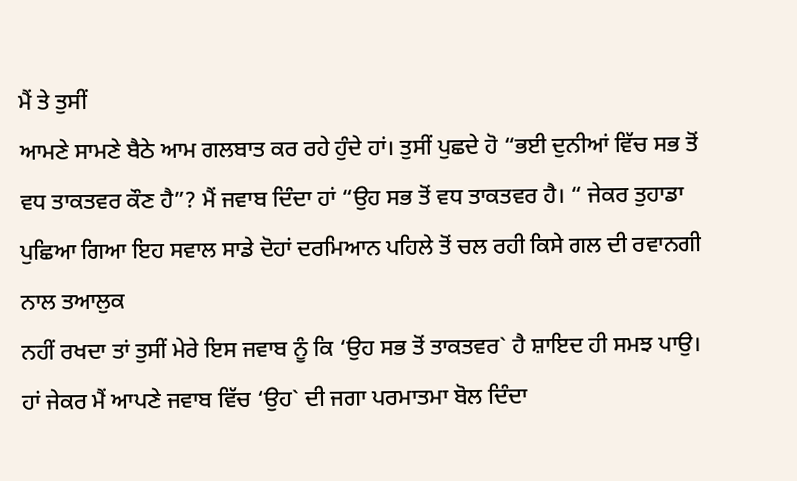ਮੈਂ ਤੇ ਤੁਸੀਂ
ਆਮਣੇ ਸਾਮਣੇ ਬੈਠੇ ਆਮ ਗਲਬਾਤ ਕਰ ਰਹੇ ਹੁੰਦੇ ਹਾਂ। ਤੁਸੀਂ ਪੁਛਦੇ ਹੋ “ਭਈ ਦੁਨੀਆਂ ਵਿੱਚ ਸਭ ਤੋਂ
ਵਧ ਤਾਕਤਵਰ ਕੌਣ ਹੈ”? ਮੈਂ ਜਵਾਬ ਦਿੰਦਾ ਹਾਂ “ਉਹ ਸਭ ਤੋਂ ਵਧ ਤਾਕਤਵਰ ਹੈ। “ ਜੇਕਰ ਤੁਹਾਡਾ
ਪੁਛਿਆ ਗਿਆ ਇਹ ਸਵਾਲ ਸਾਡੇ ਦੋਹਾਂ ਦਰਮਿਆਨ ਪਹਿਲੇ ਤੋਂ ਚਲ ਰਹੀ ਕਿਸੇ ਗਲ ਦੀ ਰਵਾਨਗੀ ਨਾਲ ਤਆਲੁਕ
ਨਹੀਂ ਰਖਦਾ ਤਾਂ ਤੁਸੀਂ ਮੇਰੇ ਇਸ ਜਵਾਬ ਨੂੰ ਕਿ ‘ਉਹ ਸਭ ਤੋਂ ਤਾਕਤਵਰ` ਹੈ ਸ਼ਾਇਦ ਹੀ ਸਮਝ ਪਾਉ।
ਹਾਂ ਜੇਕਰ ਮੈਂ ਆਪਣੇ ਜਵਾਬ ਵਿੱਚ ‘ਉਹ` ਦੀ ਜਗਾ ਪਰਮਾਤਮਾ ਬੋਲ ਦਿੰਦਾ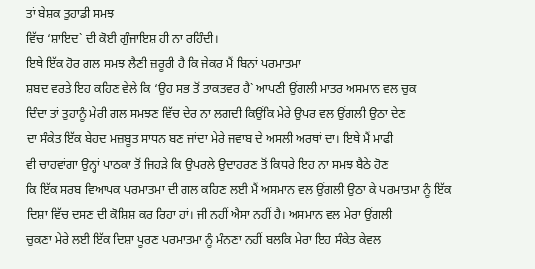ਤਾਂ ਬੇਸ਼ਕ ਤੁਹਾਡੀ ਸਮਝ
ਵਿੱਚ ‘ਸ਼ਾਇਦ` ਦੀ ਕੋਈ ਗੁੰਜਾਇਸ਼ ਹੀ ਨਾ ਰਹਿੰਦੀ।
ਇਥੇ ਇੱਕ ਹੋਰ ਗਲ ਸਮਝ ਲੈਣੀ ਜ਼ਰੂਰੀ ਹੈ ਕਿ ਜੇਕਰ ਮੈਂ ਬਿਨਾਂ ਪਰਮਾਤਮਾ
ਸ਼ਬਦ ਵਰਤੇ ਇਹ ਕਹਿਣ ਵੇਲੇ ਕਿ ‘ਉਹ ਸਭ ਤੋਂ ਤਾਕਤਵਰ ਹੈ` ਆਪਣੀ ਉਂਗਲੀ ਮਾਤਰ ਅਸਮਾਨ ਵਲ ਚੁਕ
ਦਿੰਦਾ ਤਾਂ ਤੁਹਾਨੂੰ ਮੇਰੀ ਗਲ ਸਮਝਣ ਵਿੱਚ ਦੇਰ ਨਾ ਲਗਦੀ ਕਿਉਂਕਿ ਮੇਰੇ ਉਪਰ ਵਲ ਉਂਗਲੀ ਉਠਾ ਦੇਣ
ਦਾ ਸੰਕੇਤ ਇੱਕ ਬੇਹਦ ਮਜ਼ਬੂਤ ਸਾਧਨ ਬਣ ਜਾਂਦਾ ਮੇਰੇ ਜਵਾਬ ਦੇ ਅਸਲੀ ਅਰਥਾਂ ਦਾ। ਇਥੇ ਮੈਂ ਮਾਫੀ
ਵੀ ਚਾਹਵਾਂਗਾ ਉਨ੍ਹਾਂ ਪਾਠਕਾ ਤੋਂ ਜਿਹੜੇ ਕਿ ਉਪਰਲੇ ਉਦਾਹਰਣ ਤੋਂ ਕਿਧਰੇ ਇਹ ਨਾ ਸਮਝ ਬੈਠੇ ਹੋਣ
ਕਿ ਇੱਕ ਸਰਬ ਵਿਆਪਕ ਪਰਮਾਤਮਾ ਦੀ ਗਲ ਕਹਿਣ ਲਈ ਮੈਂ ਅਸਮਾਨ ਵਲ ਉਂਗਲੀ ਉਠਾ ਕੇ ਪਰਮਾਤਮਾ ਨੂੰ ਇੱਕ
ਦਿਸ਼ਾ ਵਿੱਚ ਦਸਣ ਦੀ ਕੋਸ਼ਿਸ਼ ਕਰ ਰਿਹਾ ਹਾਂ। ਜੀ ਨਹੀਂ ਐਸਾ ਨਹੀਂ ਹੈ। ਅਸਮਾਨ ਵਲ ਮੇਰਾ ਉਂਗਲੀ
ਚੁਕਣਾ ਮੇਰੇ ਲਈ ਇੱਕ ਦਿਸ਼ਾ ਪੂਰਣ ਪਰਮਾਤਮਾ ਨੂੰ ਮੰਨਣਾ ਨਹੀਂ ਬਲਕਿ ਮੇਰਾ ਇਹ ਸੰਕੇਤ ਕੇਵਲ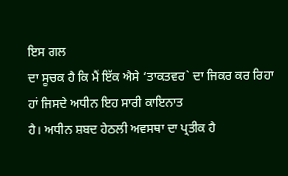ਇਸ ਗਲ
ਦਾ ਸੂਚਕ ਹੈ ਕਿ ਮੈਂ ਇੱਕ ਐਸੇ ‘ਤਾਕਤਵਰ` ਦਾ ਜਿਕਰ ਕਰ ਰਿਹਾ ਹਾਂ ਜਿਸਦੇ ਅਧੀਨ ਇਹ ਸਾਰੀ ਕਾਇਨਾਤ
ਹੈ। ਅਧੀਨ ਸ਼ਬਦ ਹੇਠਲੀ ਅਵਸਥਾ ਦਾ ਪ੍ਰਤੀਕ ਹੈ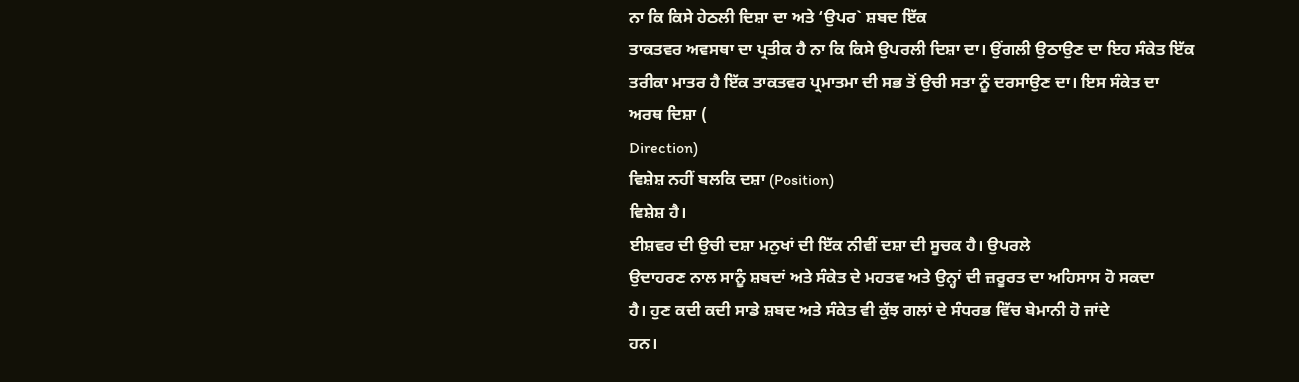ਨਾ ਕਿ ਕਿਸੇ ਹੇਠਲੀ ਦਿਸ਼ਾ ਦਾ ਅਤੇ ‘ਉਪਰ` ਸ਼ਬਦ ਇੱਕ
ਤਾਕਤਵਰ ਅਵਸਥਾ ਦਾ ਪ੍ਰਤੀਕ ਹੈ ਨਾ ਕਿ ਕਿਸੇ ਉਪਰਲੀ ਦਿਸ਼ਾ ਦਾ। ਉਂਗਲੀ ਉਠਾਉਣ ਦਾ ਇਹ ਸੰਕੇਤ ਇੱਕ
ਤਰੀਕਾ ਮਾਤਰ ਹੈ ਇੱਕ ਤਾਕਤਵਰ ਪ੍ਰਮਾਤਮਾ ਦੀ ਸਭ ਤੋਂ ਉਚੀ ਸਤਾ ਨੂੰ ਦਰਸਾਉਣ ਦਾ। ਇਸ ਸੰਕੇਤ ਦਾ
ਅਰਥ ਦਿਸ਼ਾ (
Direction)
ਵਿਸ਼ੇਸ਼ ਨਹੀਂ ਬਲਕਿ ਦਸ਼ਾ (Position)
ਵਿਸ਼ੇਸ਼ ਹੈ।
ਈਸ਼ਵਰ ਦੀ ਉਚੀ ਦਸ਼ਾ ਮਨੁਖਾਂ ਦੀ ਇੱਕ ਨੀਵੀਂ ਦਸ਼ਾ ਦੀ ਸੂਚਕ ਹੈ। ਉਪਰਲੇ
ਉਦਾਹਰਣ ਨਾਲ ਸਾਨੂੰ ਸ਼ਬਦਾਂ ਅਤੇ ਸੰਕੇਤ ਦੇ ਮਹਤਵ ਅਤੇ ਉਨ੍ਹਾਂ ਦੀ ਜ਼ਰੂਰਤ ਦਾ ਅਹਿਸਾਸ ਹੋ ਸਕਦਾ
ਹੈ। ਹੁਣ ਕਦੀ ਕਦੀ ਸਾਡੇ ਸ਼ਬਦ ਅਤੇ ਸੰਕੇਤ ਵੀ ਕੁੱਝ ਗਲਾਂ ਦੇ ਸੰਧਰਭ ਵਿੱਚ ਬੇਮਾਨੀ ਹੋ ਜਾਂਦੇ
ਹਨ।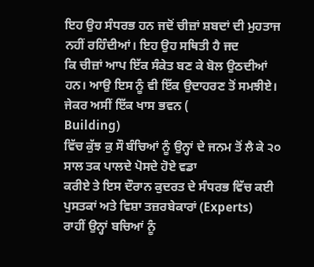ਇਹ ਉਹ ਸੰਧਰਭ ਹਨ ਜਦੋਂ ਚੀਜ਼ਾਂ ਸ਼ਬਦਾਂ ਦੀ ਮੁਹਤਾਜ ਨਹੀਂ ਰਹਿੰਦੀਆਂ। ਇਹ ਉਹ ਸਥਿਤੀ ਹੈ ਜਦ
ਕਿ ਚੀਜ਼ਾਂ ਆਪ ਇੱਕ ਸੰਕੇਤ ਬਣ ਕੇ ਬੋਲ ਉਠਦੀਆਂ ਹਨ। ਆਉ ਇਸ ਨੂੰ ਵੀ ਇੱਕ ਉਦਾਹਰਣ ਤੋਂ ਸਮਝੀਏ।
ਜੇਕਰ ਅਸੀਂ ਇੱਕ ਖਾਸ ਭਵਨ (
Building)
ਵਿੱਚ ਕੁੱਝ ਕੁ ਸੌ ਬੰਚਿਆਂ ਨੂੰ ਉਨ੍ਹਾਂ ਦੇ ਜਨਮ ਤੋਂ ਲੈ ਕੇ ੨੦ ਸਾਲ ਤਕ ਪਾਲਦੇ ਪੋਸਦੇ ਹੋਏ ਵਡਾ
ਕਰੀਏ ਤੇ ਇਸ ਦੌਰਾਨ ਕੁਦਰਤ ਦੇ ਸੰਧਰਭ ਵਿੱਚ ਕਈ ਪੁਸਤਕਾਂ ਅਤੇ ਵਿਸ਼ਾ ਤਜ਼ਰਬੇਕਾਰਾਂ (Experts)
ਰਾਹੀਂ ਉਨ੍ਹਾਂ ਬਚਿਆਂ ਨੂੰ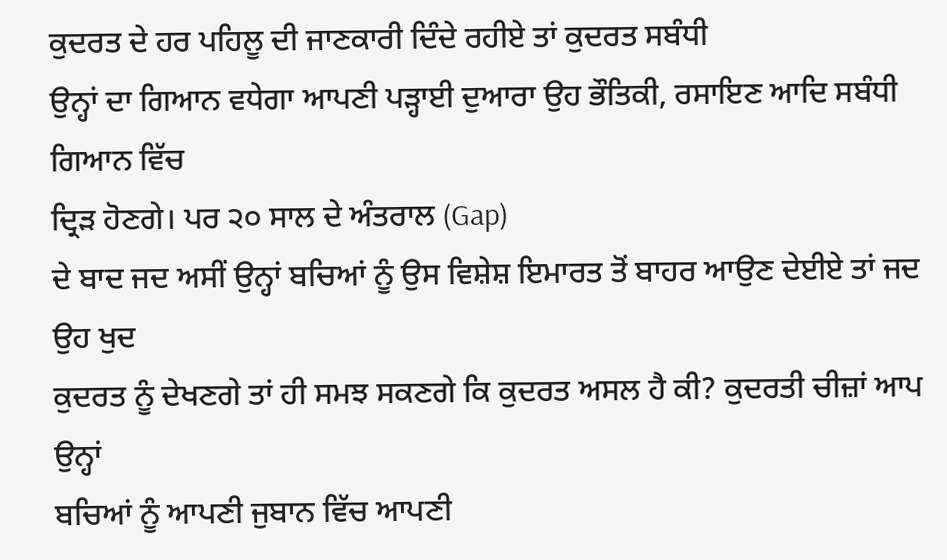ਕੁਦਰਤ ਦੇ ਹਰ ਪਹਿਲੂ ਦੀ ਜਾਣਕਾਰੀ ਦਿੰਦੇ ਰਹੀਏ ਤਾਂ ਕੁਦਰਤ ਸਬੰਧੀ
ਉਨ੍ਹਾਂ ਦਾ ਗਿਆਨ ਵਧੇਗਾ ਆਪਣੀ ਪੜ੍ਹਾਈ ਦੁਆਰਾ ਉਹ ਭੌਤਿਕੀ, ਰਸਾਇਣ ਆਦਿ ਸਬੰਧੀ ਗਿਆਨ ਵਿੱਚ
ਦ੍ਰਿੜ ਹੋਣਗੇ। ਪਰ ੨੦ ਸਾਲ ਦੇ ਅੰਤਰਾਲ (Gap)
ਦੇ ਬਾਦ ਜਦ ਅਸੀਂ ਉਨ੍ਹਾਂ ਬਚਿਆਂ ਨੂੰ ਉਸ ਵਿਸ਼ੇਸ਼ ਇਮਾਰਤ ਤੋਂ ਬਾਹਰ ਆਉਣ ਦੇਈਏ ਤਾਂ ਜਦ ਉਹ ਖੁਦ
ਕੁਦਰਤ ਨੂੰ ਦੇਖਣਗੇ ਤਾਂ ਹੀ ਸਮਝ ਸਕਣਗੇ ਕਿ ਕੁਦਰਤ ਅਸਲ ਹੈ ਕੀ? ਕੁਦਰਤੀ ਚੀਜ਼ਾਂ ਆਪ ਉਨ੍ਹਾਂ
ਬਚਿਆਂ ਨੂੰ ਆਪਣੀ ਜੁਬਾਨ ਵਿੱਚ ਆਪਣੀ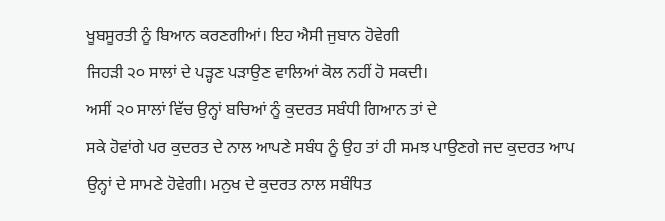ਖੂਬਸੂਰਤੀ ਨੂੰ ਬਿਆਨ ਕਰਣਗੀਆਂ। ਇਹ ਐਸੀ ਜੁਬਾਨ ਹੋਵੇਗੀ
ਜਿਹੜੀ ੨੦ ਸਾਲਾਂ ਦੇ ਪੜ੍ਹਣ ਪੜਾਉਣ ਵਾਲਿਆਂ ਕੋਲ ਨਹੀਂ ਹੋ ਸਕਦੀ।
ਅਸੀਂ ੨੦ ਸਾਲਾਂ ਵਿੱਚ ਉਨ੍ਹਾਂ ਬਚਿਆਂ ਨੂੰ ਕੁਦਰਤ ਸਬੰਧੀ ਗਿਆਨ ਤਾਂ ਦੇ
ਸਕੇ ਹੋਵਾਂਗੇ ਪਰ ਕੁਦਰਤ ਦੇ ਨਾਲ ਆਪਣੇ ਸਬੰਧ ਨੂੰ ਉਹ ਤਾਂ ਹੀ ਸਮਝ ਪਾਉਣਗੇ ਜਦ ਕੁਦਰਤ ਆਪ
ਉਨ੍ਹਾਂ ਦੇ ਸਾਮਣੇ ਹੋਵੇਗੀ। ਮਨੁਖ ਦੇ ਕੁਦਰਤ ਨਾਲ ਸਬੰਧਿਤ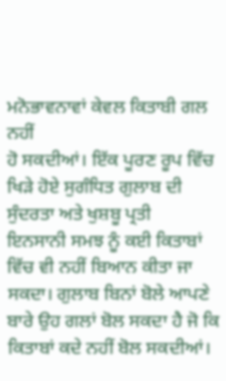ਮਨੋਭਾਵਨਾਵਾਂ ਕੇਵਲ ਕਿਤਾਬੀ ਗਲ ਨਹੀਂ
ਹੋ ਸਕਦੀਆਂ। ਇੱਕ ਪੂਰਣ ਰੂਪ ਵਿੱਚ ਖਿੜੇ ਹੋਏ ਸੁਗੰਧਿਤ ਗੁਲਾਬ ਦੀ ਸੁੰਦਰਤਾ ਅਤੇ ਖੁਸ਼ਬੂ ਪ੍ਰਤੀ
ਇਨਸਾਨੀ ਸਮਝ ਨੂੰ ਕਈ ਕਿਤਾਬਾਂ ਵਿੱਚ ਵੀ ਨਹੀਂ ਬਿਆਨ ਕੀਤਾ ਜਾ ਸਕਦਾ। ਗੁਲਾਬ ਬਿਨਾਂ ਬੋਲੇ ਆਪਣੇ
ਬਾਰੇ ਉਹ ਗਲਾਂ ਬੋਲ ਸਕਦਾ ਹੈ ਜੋ ਕਿ ਕਿਤਾਬਾਂ ਕਦੇ ਨਹੀਂ ਬੋਲ ਸਕਦੀਆਂ।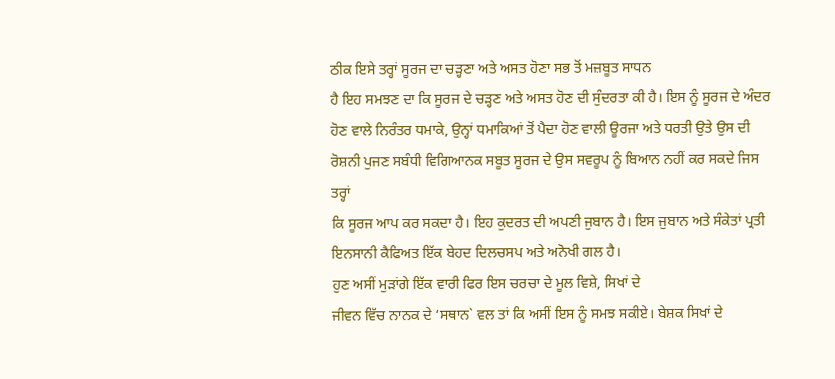ਠੀਕ ਇਸੇ ਤਰ੍ਹਾਂ ਸੂਰਜ ਦਾ ਚੜ੍ਹਣਾ ਅਤੇ ਅਸਤ ਹੋਣਾ ਸਭ ਤੋਂ ਮਜ਼ਬੂਤ ਸਾਧਨ
ਹੈ ਇਹ ਸਮਝਣ ਦਾ ਕਿ ਸੂਰਜ ਦੇ ਚੜ੍ਹਣ ਅਤੇ ਅਸਤ ਹੋਣ ਦੀ ਸੁੰਦਰਤਾ ਕੀ ਹੈ। ਇਸ ਨੂੰ ਸੂਰਜ ਦੇ ਅੰਦਰ
ਹੋਣ ਵਾਲੇ ਨਿਰੰਤਰ ਧਮਾਕੇ, ਉਨ੍ਹਾਂ ਧਮਾਕਿਆਂ ਤੋਂ ਪੈਦਾ ਹੋਣ ਵਾਲੀ ਊਰਜਾ ਅਤੇ ਧਰਤੀ ਉਤੇ ਉਸ ਦੀ
ਰੋਸ਼ਨੀ ਪੁਜਣ ਸਬੰਧੀ ਵਿਗਿਆਨਕ ਸਬੂਤ ਸੂਰਜ ਦੇ ਉਸ ਸਵਰੂਪ ਨੂੰ ਬਿਆਨ ਨਹੀਂ ਕਰ ਸਕਦੇ ਜਿਸ ਤਰ੍ਹਾਂ
ਕਿ ਸੂਰਜ ਆਪ ਕਰ ਸਕਦਾ ਹੈ। ਇਹ ਕੁਦਰਤ ਦੀ ਅਪਣੀ ਜੁਬਾਨ ਹੈ। ਇਸ ਜੁਬਾਨ ਅਤੇ ਸੰਕੇਤਾਂ ਪ੍ਰਤੀ
ਇਨਸਾਨੀ ਕੈਫਿਅਤ ਇੱਕ ਬੇਹਦ ਦਿਲਚਸਪ ਅਤੇ ਅਨੋਖੀ ਗਲ ਹੈ।
ਹੁਣ ਅਸੀਂ ਮੁੜਾਂਗੇ ਇੱਕ ਵਾਰੀ ਫਿਰ ਇਸ ਚਰਚਾ ਦੇ ਮੂਲ ਵਿਸ਼ੇ, ਸਿਖਾਂ ਦੇ
ਜੀਵਨ ਵਿੱਚ ਨਾਨਕ ਦੇ ‘ਸਥਾਨ` ਵਲ ਤਾਂ ਕਿ ਅਸੀਂ ਇਸ ਨੂੰ ਸਮਝ ਸਕੀਏ। ਬੇਸ਼ਕ ਸਿਖਾਂ ਦੇ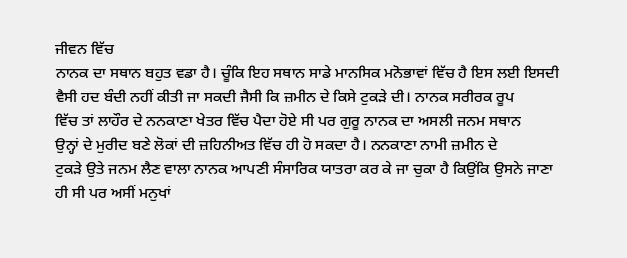ਜੀਵਨ ਵਿੱਚ
ਨਾਨਕ ਦਾ ਸਥਾਨ ਬਹੁਤ ਵਡਾ ਹੈ। ਚੂੰਕਿ ਇਹ ਸਥਾਨ ਸਾਡੇ ਮਾਨਸਿਕ ਮਨੋਭਾਵਾਂ ਵਿੱਚ ਹੈ ਇਸ ਲਈ ਇਸਦੀ
ਵੈਸੀ ਹਦ ਬੰਦੀ ਨਹੀਂ ਕੀਤੀ ਜਾ ਸਕਦੀ ਜੈਸੀ ਕਿ ਜ਼ਮੀਨ ਦੇ ਕਿਸੇ ਟੁਕੜੇ ਦੀ। ਨਾਨਕ ਸਰੀਰਕ ਰੂਪ
ਵਿੱਚ ਤਾਂ ਲਾਹੌਰ ਦੇ ਨਨਕਾਣਾ ਖੇਤਰ ਵਿੱਚ ਪੈਦਾ ਹੋਏ ਸੀ ਪਰ ਗੁਰੂ ਨਾਨਕ ਦਾ ਅਸਲੀ ਜਨਮ ਸਥਾਨ
ਉਨ੍ਹਾਂ ਦੇ ਮੁਰੀਦ ਬਣੇ ਲੋਕਾਂ ਦੀ ਜ਼ਹਿਨੀਅਤ ਵਿੱਚ ਹੀ ਹੋ ਸਕਦਾ ਹੈ। ਨਨਕਾਣਾ ਨਾਮੀ ਜ਼ਮੀਨ ਦੇ
ਟੁਕੜੇ ਉਤੇ ਜਨਮ ਲੈਣ ਵਾਲਾ ਨਾਨਕ ਆਪਣੀ ਸੰਸਾਰਿਕ ਯਾਤਰਾ ਕਰ ਕੇ ਜਾ ਚੁਕਾ ਹੈ ਕਿਉਂਕਿ ਉਸਨੇ ਜਾਣਾ
ਹੀ ਸੀ ਪਰ ਅਸੀਂ ਮਨੁਖਾਂ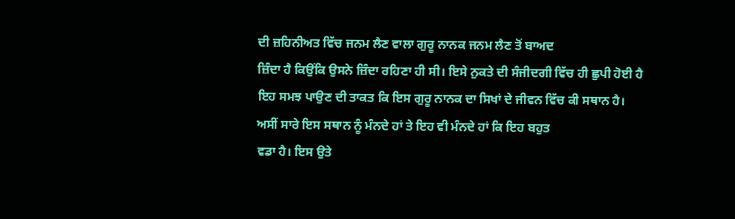ਦੀ ਜ਼ਹਿਨੀਅਤ ਵਿੱਚ ਜਨਮ ਲੈਣ ਵਾਲਾ ਗੁਰੂ ਨਾਨਕ ਜਨਮ ਲੈਣ ਤੋਂ ਬਾਅਦ
ਜ਼ਿੰਦਾ ਹੈ ਕਿਉਂਕਿ ਉਸਨੇ ਜ਼ਿੰਦਾ ਰਹਿਣਾ ਹੀ ਸੀ। ਇਸੇ ਨੁਕਤੇ ਦੀ ਸੰਜੀਦਗੀ ਵਿੱਚ ਹੀ ਛੁਪੀ ਹੋਈ ਹੈ
ਇਹ ਸਮਝ ਪਾਉਣ ਦੀ ਤਾਕਤ ਕਿ ਇਸ ਗੁਰੂ ਨਾਨਕ ਦਾ ਸਿਖਾਂ ਦੇ ਜੀਵਨ ਵਿੱਚ ਕੀ ਸਥਾਨ ਹੈ।
ਅਸੀਂ ਸਾਰੇ ਇਸ ਸਥਾਨ ਨੂੰ ਮੰਨਦੇ ਹਾਂ ਤੇ ਇਹ ਵੀ ਮੰਨਦੇ ਹਾਂ ਕਿ ਇਹ ਬਹੁਤ
ਵਡਾ ਹੈ। ਇਸ ਉਤੇ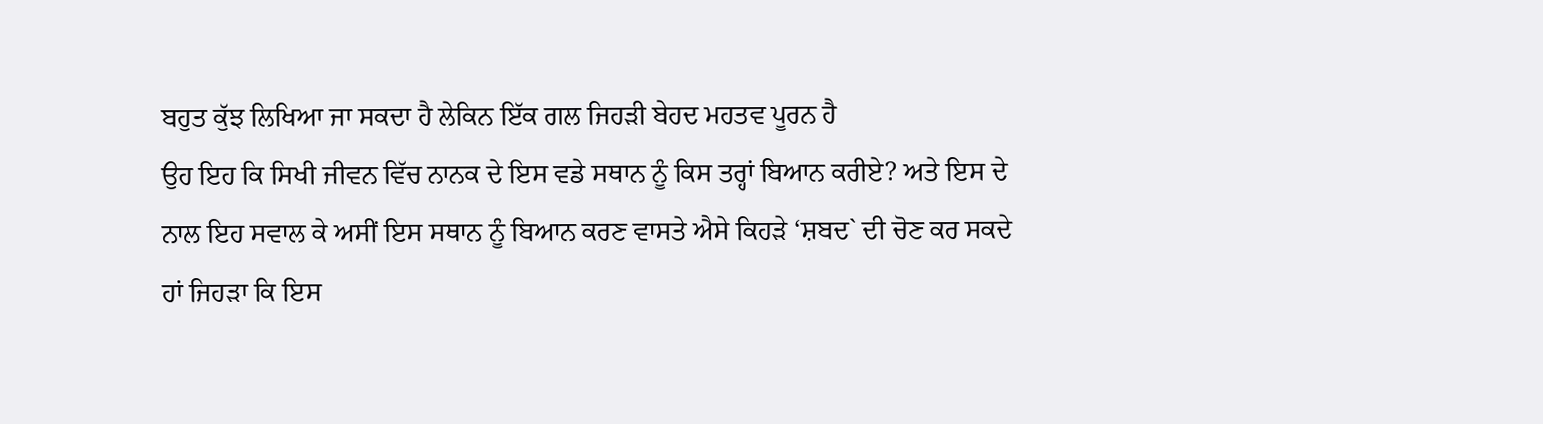ਬਹੁਤ ਕੁੱਝ ਲਿਖਿਆ ਜਾ ਸਕਦਾ ਹੈ ਲੇਕਿਨ ਇੱਕ ਗਲ ਜਿਹੜੀ ਬੇਹਦ ਮਹਤਵ ਪੂਰਨ ਹੈ
ਉਹ ਇਹ ਕਿ ਸਿਖੀ ਜੀਵਨ ਵਿੱਚ ਨਾਨਕ ਦੇ ਇਸ ਵਡੇ ਸਥਾਨ ਨੂੰ ਕਿਸ ਤਰ੍ਹਾਂ ਬਿਆਨ ਕਰੀਏ? ਅਤੇ ਇਸ ਦੇ
ਨਾਲ ਇਹ ਸਵਾਲ ਕੇ ਅਸੀਂ ਇਸ ਸਥਾਨ ਨੂੰ ਬਿਆਨ ਕਰਣ ਵਾਸਤੇ ਐਸੇ ਕਿਹੜੇ ‘ਸ਼ਬਦ` ਦੀ ਚੋਣ ਕਰ ਸਕਦੇ
ਹਾਂ ਜਿਹੜਾ ਕਿ ਇਸ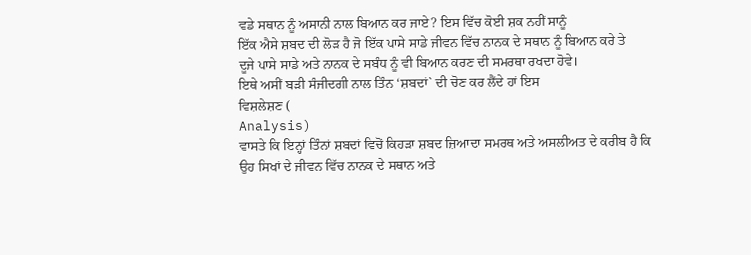ਵਡੇ ਸਥਾਨ ਨੂੰ ਅਸਾਨੀ ਨਾਲ ਬਿਆਨ ਕਰ ਜਾਏ? ਇਸ ਵਿੱਚ ਕੋਈ ਸ਼ਕ ਨਹੀਂ ਸਾਨੂੰ
ਇੱਕ ਐਸੇ ਸ਼ਬਦ ਦੀ ਲੋੜ ਹੈ ਜੋ ਇੱਕ ਪਾਸੇ ਸਾਡੇ ਜੀਵਨ ਵਿੱਚ ਨਾਨਕ ਦੇ ਸਥਾਨ ਨੂੰ ਬਿਆਨ ਕਰੇ ਤੇ
ਦੂਜੇ ਪਾਸੇ ਸਾਡੇ ਅਤੇ ਨਾਨਕ ਦੇ ਸਬੰਧ ਨੂੰ ਵੀ ਬਿਆਨ ਕਰਣ ਦੀ ਸਮਰਥਾ ਰਖਦਾ ਹੋਵੇ।
ਇਥੇ ਅਸੀਂ ਬੜੀ ਸੰਜੀਦਗੀ ਨਾਲ ਤਿੰਨ ‘ਸ਼ਬਦਾਂ` ਦੀ ਚੋਣ ਕਰ ਲੈਂਦੇ ਹਾਂ ਇਸ
ਵਿਸ਼ਲੇਸ਼ਣ (
Analysis)
ਵਾਸਤੇ ਕਿ ਇਨ੍ਹਾਂ ਤਿੰਨਾਂ ਸ਼ਬਦਾਂ ਵਿਚੋਂ ਕਿਹੜਾ ਸ਼ਬਦ ਜ਼ਿਆਦਾ ਸਮਰਥ ਅਤੇ ਅਸਲੀਅਤ ਦੇ ਕਰੀਬ ਹੈ ਕਿ
ਉਹ ਸਿਖਾਂ ਦੇ ਜੀਵਨ ਵਿੱਚ ਨਾਨਕ ਦੇ ਸਥਾਨ ਅਤੇ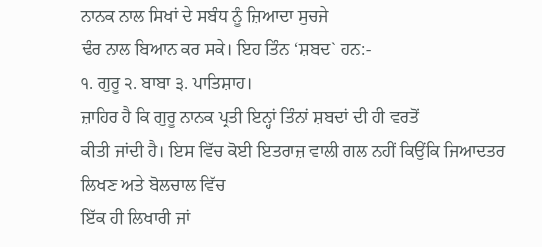ਨਾਨਕ ਨਾਲ ਸਿਖਾਂ ਦੇ ਸਬੰਧ ਨੂੰ ਜ਼ਿਆਦਾ ਸੁਚਜੇ
ਢੰਰ ਨਾਲ ਬਿਆਨ ਕਰ ਸਕੇ। ਇਹ ਤਿੰਨ ‘ਸ਼ਬਦ` ਹਨ:-
੧. ਗੁਰੂ ੨. ਬਾਬਾ ੩. ਪਾਤਿਸ਼ਾਹ।
ਜ਼ਾਹਿਰ ਹੈ ਕਿ ਗੁਰੂ ਨਾਨਕ ਪ੍ਰਤੀ ਇਨ੍ਹਾਂ ਤਿੰਨਾਂ ਸ਼ਬਦਾਂ ਦੀ ਹੀ ਵਰਤੋਂ
ਕੀਤੀ ਜਾਂਦੀ ਹੈ। ਇਸ ਵਿੱਚ ਕੋਈ ਇਤਰਾਜ਼ ਵਾਲੀ ਗਲ ਨਹੀਂ ਕਿਉਂਕਿ ਜਿਆਦਤਰ ਲਿਖਣ ਅਤੇ ਬੋਲਚਾਲ ਵਿੱਚ
ਇੱਕ ਹੀ ਲਿਖਾਰੀ ਜਾਂ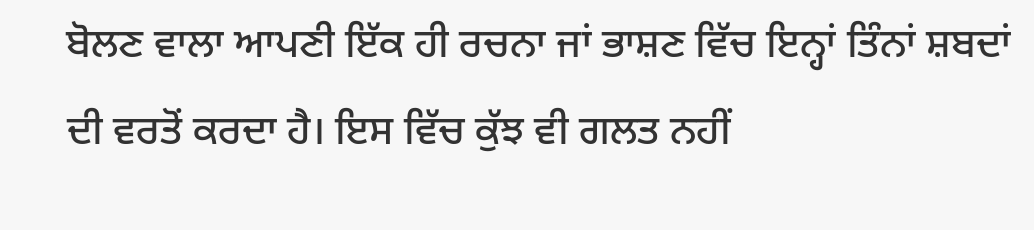ਬੋਲਣ ਵਾਲਾ ਆਪਣੀ ਇੱਕ ਹੀ ਰਚਨਾ ਜਾਂ ਭਾਸ਼ਣ ਵਿੱਚ ਇਨ੍ਹਾਂ ਤਿੰਨਾਂ ਸ਼ਬਦਾਂ
ਦੀ ਵਰਤੋਂ ਕਰਦਾ ਹੈ। ਇਸ ਵਿੱਚ ਕੁੱਝ ਵੀ ਗਲਤ ਨਹੀਂ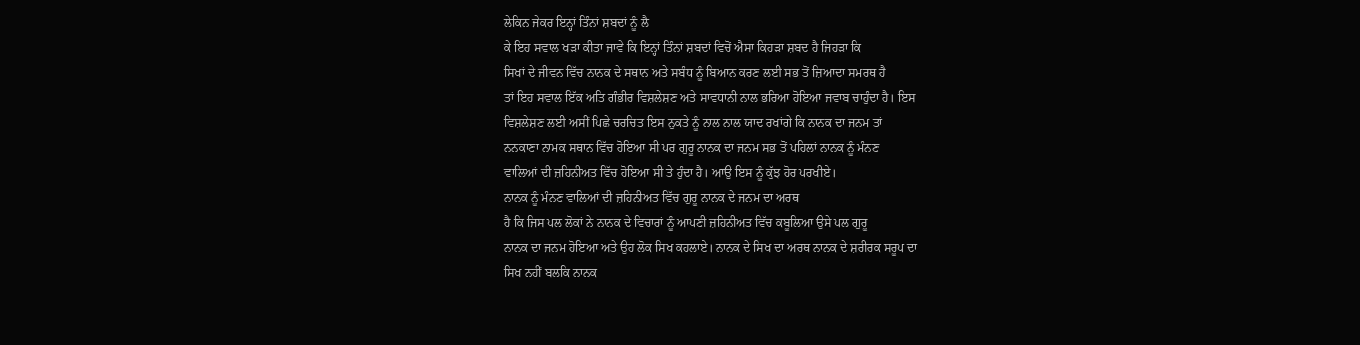ਲੇਕਿਨ ਜੇਕਰ ਇਨ੍ਹਾਂ ਤਿੰਨਾਂ ਸ਼ਬਦਾਂ ਨੂੰ ਲੈ
ਕੇ ਇਹ ਸਵਾਲ ਖੜਾ ਕੀਤਾ ਜਾਵੇ ਕਿ ਇਨ੍ਹਾਂ ਤਿੰਨਾਂ ਸ਼ਬਦਾਂ ਵਿਚੋਂ ਐਸਾ ਕਿਹੜਾ ਸ਼ਬਦ ਹੈ ਜਿਹੜਾ ਕਿ
ਸਿਖਾਂ ਦੇ ਜੀਵਨ ਵਿੱਚ ਨਾਨਕ ਦੇ ਸਥਾਨ ਅਤੇ ਸਬੰਧ ਨੂੰ ਬਿਆਨ ਕਰਣ ਲਈ ਸਭ ਤੋਂ ਜ਼ਿਆਦਾ ਸਮਰਥ ਹੈ
ਤਾਂ ਇਹ ਸਵਾਲ ਇੱਕ ਅਤਿ ਗੰਭੀਰ ਵਿਸ਼ਲੇਸ਼ਣ ਅਤੇ ਸਾਵਧਾਨੀ ਨਾਲ ਭਰਿਆ ਹੋਇਆ ਜਵਾਬ ਚਾਹੁੰਦਾ ਹੈ। ਇਸ
ਵਿਸ਼ਲੇਸ਼ਣ ਲਈ ਅਸੀਂ ਪਿਛੇ ਚਰਚਿਤ ਇਸ ਨੁਕਤੇ ਨੂੰ ਨਾਲ ਨਾਲ ਯਾਦ ਰਖਾਂਗੇ ਕਿ ਨਾਨਕ ਦਾ ਜਨਮ ਤਾਂ
ਨਨਕਾਣਾ ਨਾਮਕ ਸਥਾਨ ਵਿੱਚ ਹੋਇਆ ਸੀ ਪਰ ਗੁਰੂ ਨਾਨਕ ਦਾ ਜਨਮ ਸਭ ਤੋਂ ਪਹਿਲਾਂ ਨਾਨਕ ਨੂੰ ਮੰਨਣ
ਵਾਲਿਆਂ ਦੀ ਜ਼ਹਿਨੀਅਤ ਵਿੱਚ ਹੋਇਆ ਸੀ ਤੇ ਹੁੰਦਾ ਹੈ। ਆਉ ਇਸ ਨੂੰ ਕੁੱਝ ਹੋਰ ਪਰਖੀਏ।
ਨਾਨਕ ਨੂੰ ਮੰਨਣ ਵਾਲਿਆਂ ਦੀ ਜ਼ਹਿਨੀਅਤ ਵਿੱਚ ਗੁਰੂ ਨਾਨਕ ਦੇ ਜਨਮ ਦਾ ਅਰਥ
ਹੈ ਕਿ ਜਿਸ ਪਲ ਲੋਕਾਂ ਨੇ ਨਾਨਕ ਦੇ ਵਿਚਾਰਾਂ ਨੂੰ ਆਪਣੀ ਜ਼ਹਿਨੀਅਤ ਵਿੱਚ ਕਬੂਲਿਆ ਉਸੇ ਪਲ ਗੁਰੂ
ਨਾਨਕ ਦਾ ਜਨਮ ਹੋਇਆ ਅਤੇ ਉਹ ਲੋਕ ਸਿਖ ਕਹਲਾਏ। ਨਾਨਕ ਦੇ ਸਿਖ ਦਾ ਅਰਥ ਨਾਨਕ ਦੇ ਸ਼ਰੀਰਕ ਸਰੂਪ ਦਾ
ਸਿਖ ਨਹੀਂ ਬਲਕਿ ਨਾਨਕ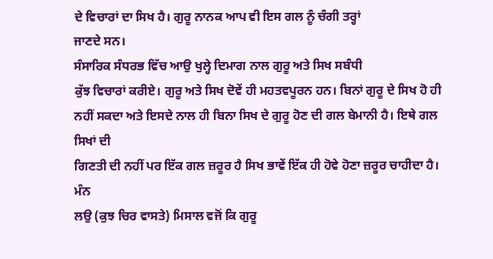ਦੇ ਵਿਚਾਰਾਂ ਦਾ ਸਿਖ ਹੈ। ਗੁਰੂ ਨਾਨਕ ਆਪ ਵੀ ਇਸ ਗਲ ਨੂੰ ਚੰਗੀ ਤਰ੍ਹਾਂ
ਜਾਣਦੇ ਸਨ।
ਸੰਸਾਰਿਕ ਸੰਧਰਭ ਵਿੱਚ ਆਉ ਖੁਲ੍ਹੇ ਦਿਮਾਗ ਨਾਲ ਗੁਰੂ ਅਤੇ ਸਿਖ ਸਬੰਧੀ
ਕੁੱਝ ਵਿਚਾਰਾਂ ਕਰੀਏ। ਗੁਰੂ ਅਤੇ ਸਿਖ ਦੋਵੇਂ ਹੀ ਮਹਤਵਪੂਰਨ ਹਨ। ਬਿਨਾਂ ਗੁਰੂ ਦੇ ਸਿਖ ਹੋ ਹੀ
ਨਹੀਂ ਸਕਦਾ ਅਤੇ ਇਸਦੇ ਨਾਲ ਹੀ ਬਿਨਾ ਸਿਖ ਦੇ ਗੁਰੂ ਹੋਣ ਦੀ ਗਲ ਬੇਮਾਨੀ ਹੈ। ਇਥੇ ਗਲ ਸਿਖਾਂ ਦੀ
ਗਿਣਤੀ ਦੀ ਨਹੀਂ ਪਰ ਇੱਕ ਗਲ ਜ਼ਰੂਰ ਹੈ ਸਿਖ ਭਾਵੇਂ ਇੱਕ ਹੀ ਹੋਵੇ ਹੋਣਾ ਜ਼ਰੂਰ ਚਾਹੀਦਾ ਹੈ। ਮੰਨ
ਲਉ (ਕੁਝ ਚਿਰ ਵਾਸਤੇ) ਮਿਸਾਲ ਵਜੋਂ ਕਿ ਗੁਰੂ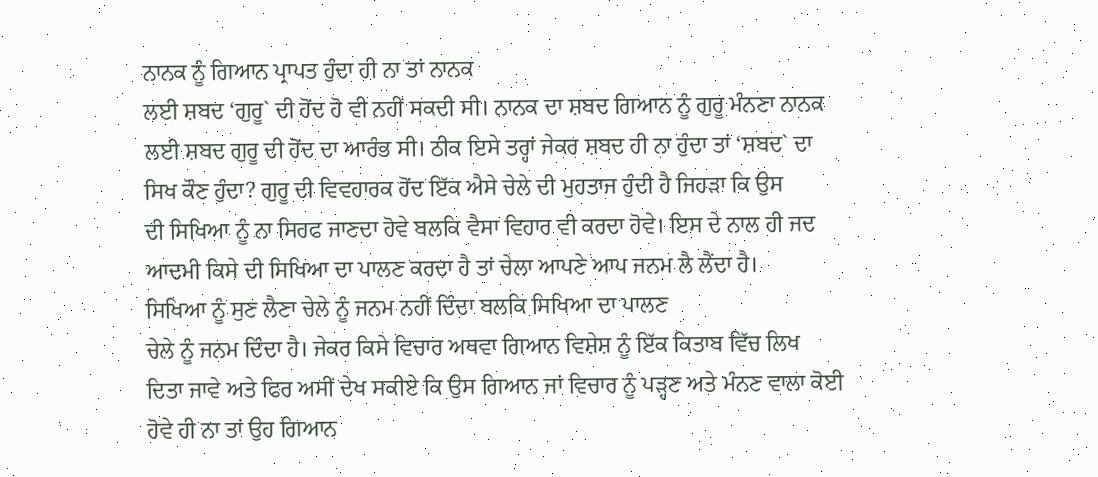ਨਾਨਕ ਨੂੰ ਗਿਆਨ ਪ੍ਰਾਪਤ ਹੁੰਦਾ ਹੀ ਨਾ ਤਾਂ ਨਾਨਕ
ਲਈ ਸ਼ਬਦ ‘ਗੁਰੂ` ਦੀ ਹੋਂਦ ਹੋ ਵੀ ਨਹੀਂ ਸਕਦੀ ਸੀ। ਨਾਨਕ ਦਾ ਸ਼ਬਦ ਗਿਆਨ ਨੂੰ ਗੁਰੂ ਮੰਨਣਾ ਨਾਨਕ
ਲਈ ਸ਼ਬਦ ਗੁਰੂ ਦੀ ਹੋਂਦ ਦਾ ਆਰੰਭ ਸੀ। ਠੀਕ ਇਸੇ ਤਰ੍ਹਾਂ ਜੇਕਰ ਸ਼ਬਦ ਹੀ ਨਾ ਹੁੰਦਾ ਤਾਂ ‘ਸ਼ਬਦ` ਦਾ
ਸਿਖ ਕੌਣ ਹੁੰਦਾ? ਗੁਰੂ ਦੀ ਵਿਵਹਾਰਕ ਹੋਂਦ ਇੱਕ ਐਸੇ ਚੇਲੇ ਦੀ ਮੁਹਤਾਜ ਹੁੰਦੀ ਹੈ ਜਿਹੜਾ ਕਿ ਉਸ
ਦੀ ਸਿਖਿਆ ਨੂੰ ਨਾ ਸਿਰਫ ਜਾਣਦਾ ਹੋਵੇ ਬਲਕਿ ਵੈਸਾ ਵਿਹਾਰ ਵੀ ਕਰਦਾ ਹੋਵੇ। ਇਸ ਦੇ ਨਾਲ ਹੀ ਜਦ
ਆਦਮੀ ਕਿਸੇ ਦੀ ਸਿਖਿਆ ਦਾ ਪਾਲਣ ਕਰਦਾ ਹੈ ਤਾਂ ਚੇਲਾ ਆਪਣੇ ਆਪ ਜਨਮ ਲੈ ਲੈਂਦਾ ਹੈ।
ਸਿਖਿਆ ਨੂੰ ਸੁਣ ਲੈਣਾ ਚੇਲੇ ਨੂੰ ਜਨਮ ਨਹੀਂ ਦਿੰਦਾ ਬਲਕਿ ਸਿਖਿਆ ਦਾ ਪਾਲਣ
ਚੇਲੇ ਨੂੰ ਜਨਮ ਦਿੰਦਾ ਹੈ। ਜੇਕਰ ਕਿਸੇ ਵਿਚਾਰ ਅਥਵਾ ਗਿਆਨ ਵਿਸ਼ੇਸ਼ ਨੂੰ ਇੱਕ ਕਿਤਾਬ ਵਿੱਚ ਲਿਖ
ਦਿਤਾ ਜਾਵੇ ਅਤੇ ਫਿਰ ਅਸੀਂ ਦੇਖ ਸਕੀਏ ਕਿ ਉਸ ਗਿਆਨ ਜਾਂ ਵਿਚਾਰ ਨੂੰ ਪੜ੍ਹਣ ਅਤੇ ਮੰਨਣ ਵਾਲਾ ਕੋਈ
ਹੋਵੇ ਹੀ ਨਾ ਤਾਂ ਉਹ ਗਿਆਨ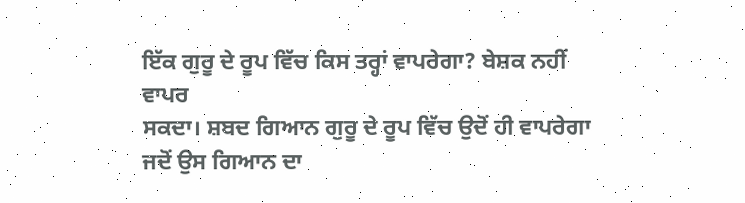ਇੱਕ ਗੁਰੂ ਦੇ ਰੂਪ ਵਿੱਚ ਕਿਸ ਤਰ੍ਹਾਂ ਵਾਪਰੇਗਾ? ਬੇਸ਼ਕ ਨਹੀਂ ਵਾਪਰ
ਸਕਦਾ। ਸ਼ਬਦ ਗਿਆਨ ਗੁਰੂ ਦੇ ਰੂਪ ਵਿੱਚ ਉਦੋਂ ਹੀ ਵਾਪਰੇਗਾ ਜਦੋਂ ਉਸ ਗਿਆਨ ਦਾ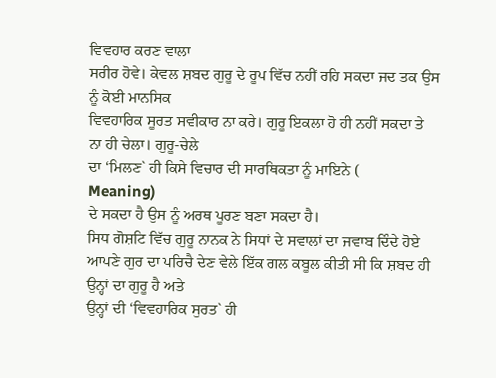ਵਿਵਹਾਰ ਕਰਣ ਵਾਲਾ
ਸਰੀਰ ਹੋਵੇ। ਕੇਵਲ ਸ਼ਬਦ ਗੁਰੂ ਦੇ ਰੂਪ ਵਿੱਚ ਨਹੀਂ ਰਹਿ ਸਕਦਾ ਜਦ ਤਕ ਉਸ ਨੂੰ ਕੋਈ ਮਾਨਸਿਕ
ਵਿਵਹਾਰਿਕ ਸੂਰਤ ਸਵੀਕਾਰ ਨਾ ਕਰੇ। ਗੁਰੂ ਇਕਲਾ ਹੋ ਹੀ ਨਹੀਂ ਸਕਦਾ ਤੇ ਨਾ ਹੀ ਚੇਲਾ। ਗੁਰੂ-ਚੇਲੇ
ਦਾ ‘ਮਿਲਣ` ਹੀ ਕਿਸੇ ਵਿਚਾਰ ਦੀ ਸਾਰਥਿਕਤਾ ਨੂੰ ਮਾਇਨੇ (
Meaning)
ਦੇ ਸਕਦਾ ਹੈ ਉਸ ਨੂੰ ਅਰਥ ਪੂਰਣ ਬਣਾ ਸਕਦਾ ਹੈ।
ਸਿਧ ਗੋਸ਼ਟਿ ਵਿੱਚ ਗੁਰੂ ਨਾਨਕ ਨੇ ਸਿਧਾਂ ਦੇ ਸਵਾਲਾਂ ਦਾ ਜਵਾਬ ਦਿੰਦੇ ਹੋਏ
ਆਪਣੇ ਗੁਰ ਦਾ ਪਰਿਚੈ ਦੇਣ ਵੇਲੇ ਇੱਕ ਗਲ ਕਬੂਲ ਕੀਤੀ ਸੀ ਕਿ ਸ਼ਬਦ ਹੀ ਉਨ੍ਹਾਂ ਦਾ ਗੁਰੂ ਹੈ ਅਤੇ
ਉਨ੍ਹਾਂ ਦੀ ‘ਵਿਵਹਾਰਿਕ ਸੁਰਤ` ਹੀ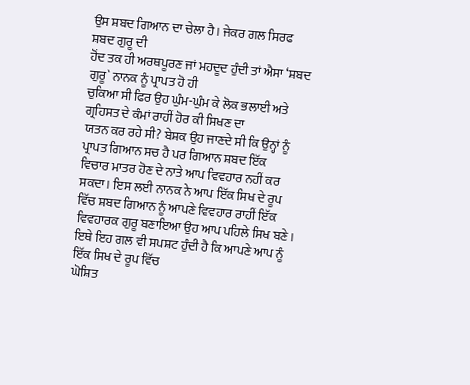ਉਸ ਸ਼ਬਦ ਗਿਆਨ ਦਾ ਚੇਲਾ ਹੈ। ਜੇਕਰ ਗਲ ਸਿਰਫ ਸ਼ਬਦ ਗੁਰੂ ਦੀ
ਹੋਂਦ ਤਕ ਹੀ ਅਰਥਪੂਰਣ ਜਾਂ ਮਹਦੂਦ ਹੁੰਦੀ ਤਾਂ ਐਸਾ ‘ਸ਼ਬਦ ਗੁਰੂ` ਨਾਨਕ ਨੂੰ ਪ੍ਰਾਪਤ ਹੋ ਹੀ
ਚੁਕਿਆ ਸੀ ਫਿਰ ਉਹ ਘੁੰਮ-ਘੁੰਮ ਕੇ ਲੋਕ ਭਲਾਈ ਅਤੇ ਗ੍ਰਹਿਸਤ ਦੇ ਕੰਮਾਂ ਰਾਹੀਂ ਹੋਰ ਕੀ ਸਿਖਣ ਦਾ
ਯਤਨ ਕਰ ਰਹੇ ਸੀ? ਬੇਸ਼ਕ ਉਹ ਜਾਣਦੇ ਸੀ ਕਿ ਉਨ੍ਹਾਂ ਨੂੰ ਪ੍ਰਾਪਤ ਗਿਆਨ ਸਚ ਹੈ ਪਰ ਗਿਆਨ ਸ਼ਬਦ ਇੱਕ
ਵਿਚਾਰ ਮਾਤਰ ਹੋਣ ਦੇ ਨਾਤੇ ਆਪ ਵਿਵਹਾਰ ਨਹੀਂ ਕਰ ਸਕਦਾ। ਇਸ ਲਈ ਨਾਨਕ ਨੇ ਆਪ ਇੱਕ ਸਿਖ ਦੇ ਰੂਪ
ਵਿੱਚ ਸ਼ਬਦ ਗਿਆਨ ਨੂੰ ਆਪਣੇ ਵਿਵਹਾਰ ਰਾਹੀਂ ਇੱਕ ਵਿਵਹਾਰਕ ਗੁਰੂ ਬਣਾਇਆ ਉਹ ਆਪ ਪਹਿਲੇ ਸਿਖ ਬਣੇ।
ਇਥੇ ਇਹ ਗਲ ਵੀ ਸਪਸ਼ਟ ਹੁੰਦੀ ਹੈ ਕਿ ਆਪਣੇ ਆਪ ਨੂੰ ਇੱਕ ਸਿਖ ਦੇ ਰੂਪ ਵਿੱਚ
ਘੋਸ਼ਿਤ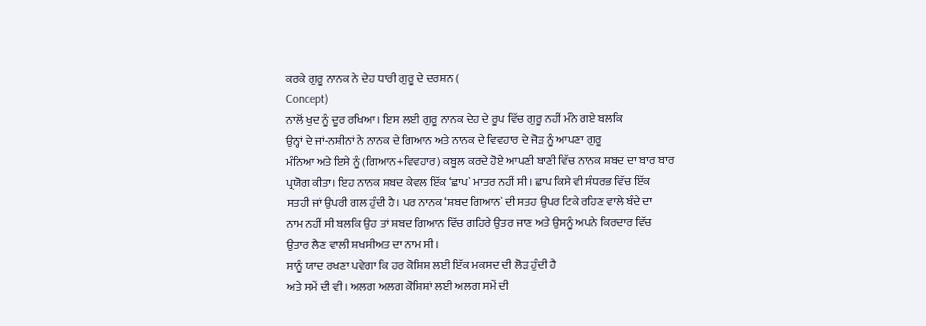ਕਰਕੇ ਗੁਰੂ ਨਾਨਕ ਨੇ ਦੇਹ ਧਾਰੀ ਗੁਰੂ ਦੇ ਦਰਸ਼ਨ (
Concept)
ਨਾਲੋਂ ਖੁਦ ਨੂੰ ਦੂਰ ਰਖਿਆ। ਇਸ ਲਈ ਗੁਰੂ ਨਾਨਕ ਦੇਹ ਦੇ ਰੂਪ ਵਿੱਚ ਗੁਰੂ ਨਹੀਂ ਮੰਨੇ ਗਏ ਬਲਕਿ
ਉਨ੍ਹਾਂ ਦੇ ਜਾਂ-ਨਸ਼ੀਨਾਂ ਨੇ ਨਾਨਕ ਦੇ ਗਿਆਨ ਅਤੇ ਨਾਨਕ ਦੇ ਵਿਵਹਾਰ ਦੇ ਜੋੜ ਨੂੰ ਆਪਣਾ ਗੁਰੂ
ਮੰਨਿਆ ਅਤੇ ਇਸੇ ਨੂੰ (ਗਿਆਨ+ਵਿਵਹਾਰ) ਕਬੂਲ ਕਰਦੇ ਹੋਏ ਆਪਣੀ ਬਾਣੀ ਵਿੱਚ ਨਾਨਕ ਸ਼ਬਦ ਦਾ ਬਾਰ ਬਾਰ
ਪ੍ਰਯੋਗ ਕੀਤਾ। ਇਹ ਨਾਨਕ ਸ਼ਬਦ ਕੇਵਲ ਇੱਕ ‘ਛਾਪ` ਮਾਤਰ ਨਹੀਂ ਸੀ। ਛਾਪ ਕਿਸੇ ਵੀ ਸੰਧਰਭ ਵਿੱਚ ਇੱਕ
ਸਤਹੀ ਜਾਂ ਉਪਰੀ ਗਲ ਹੁੰਦੀ ਹੈ। ਪਰ ਨਾਨਕ ‘ਸ਼ਬਦ ਗਿਆਨ` ਦੀ ਸਤਹ ਉਪਰ ਟਿਕੇ ਰਹਿਣ ਵਾਲੇ ਬੰਦੇ ਦਾ
ਨਾਮ ਨਹੀਂ ਸੀ ਬਲਕਿ ਉਹ ਤਾਂ ਸ਼ਬਦ ਗਿਆਨ ਵਿੱਚ ਗਹਿਰੇ ਉਤਰ ਜਾਣ ਅਤੇ ਉਸਨੂੰ ਅਪਨੇ ਕਿਰਦਾਰ ਵਿੱਚ
ਉਤਾਰ ਲੈਣ ਵਾਲੀ ਸ਼ਖਸੀਅਤ ਦਾ ਨਾਮ ਸੀ।
ਸਾਨੂੰ ਯਾਦ ਰਖਣਾ ਪਵੇਗਾ ਕਿ ਹਰ ਕੋਸ਼ਿਸ਼ ਲਈ ਇੱਕ ਮਕਸਦ ਦੀ ਲੋੜ ਹੁੰਦੀ ਹੈ
ਅਤੇ ਸਮੇਂ ਦੀ ਵੀ। ਅਲਗ ਅਲਗ ਕੋਸ਼ਿਸ਼ਾਂ ਲਈ ਅਲਗ ਸਮੇਂ ਦੀ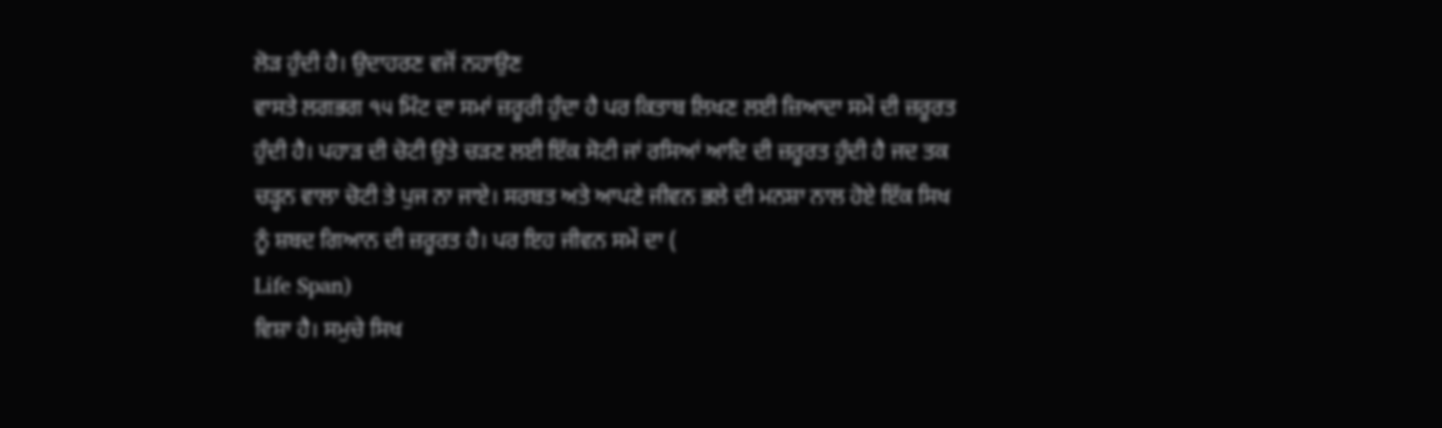ਲੋੜ ਹੁੰਦੀ ਹੈ। ਉਦਾਹਰਣ ਵਜੋਂ ਨਹਾਉਣ
ਵਾਸਤੇ ਲਗਭਗ ੧੫ ਮਿੰਟ ਦਾ ਸਮਾਂ ਜ਼ਰੂਰੀ ਹੁੰਦਾ ਹੈ ਪਰ ਕਿਤਾਬ ਲਿਖਣ ਲਈ ਜ਼ਿਆਦਾ ਸਮੇਂ ਦੀ ਜ਼ਰੂਰਤ
ਹੁੰਦੀ ਹੈ। ਪਹਾੜ ਦੀ ਚੋਟੀ ਉਤੇ ਚੜਣ ਲਈ ਇੱਕ ਸੋਟੀ ਜਾਂ ਰਸਿਆਂ ਆਦਿ ਦੀ ਜ਼ਰੂਰਤ ਹੁੰਦੀ ਹੈ ਜਦ ਤਕ
ਚੜ੍ਹਨ ਵਾਲਾ ਚੋਟੀ ਤੇ ਪੁਜ ਨਾ ਜਾਏ। ਸਰਬਤ ਅਤੇ ਆਪਣੇ ਜੀਵਨ ਭਲੇ ਦੀ ਮਨਸ਼ਾ ਨਾਲ ਹੋਏ ਇੱਕ ਸਿਖ
ਨੂੰ ਸ਼ਬਦ ਗਿਆਨ ਦੀ ਜ਼ਰੂਰਤ ਹੈ। ਪਰ ਇਹ ਜੀਵਨ ਸਮੇਂ ਦਾ (
Life Span)
ਵਿਸ਼ਾ ਹੈ। ਸਮੁਚੇ ਸਿਖ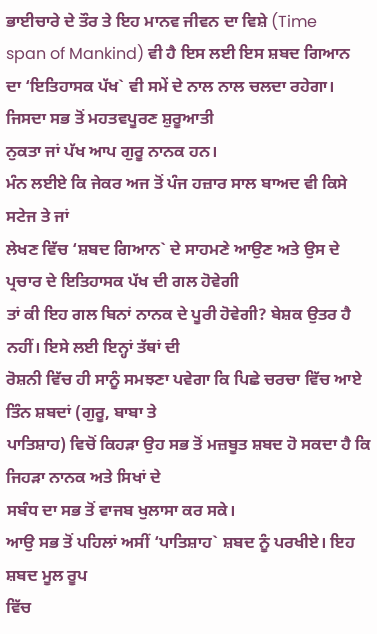ਭਾਈਚਾਰੇ ਦੇ ਤੌਰ ਤੇ ਇਹ ਮਾਨਵ ਜੀਵਨ ਦਾ ਵਿਸ਼ੇ (Time
span of Mankind) ਵੀ ਹੈ ਇਸ ਲਈ ਇਸ ਸ਼ਬਦ ਗਿਆਨ
ਦਾ ‘ਇਤਿਹਾਸਕ ਪੱਖ` ਵੀ ਸਮੇਂ ਦੇ ਨਾਲ ਨਾਲ ਚਲਦਾ ਰਹੇਗਾ। ਜਿਸਦਾ ਸਭ ਤੋਂ ਮਹਤਵਪੂਰਣ ਸ਼ੁਰੂਆਤੀ
ਨੁਕਤਾ ਜਾਂ ਪੱਖ ਆਪ ਗੁਰੂ ਨਾਨਕ ਹਨ।
ਮੰਨ ਲਈਏ ਕਿ ਜੇਕਰ ਅਜ ਤੋਂ ਪੰਜ ਹਜ਼ਾਰ ਸਾਲ ਬਾਅਦ ਵੀ ਕਿਸੇ ਸਟੇਜ ਤੇ ਜਾਂ
ਲੇਖਣ ਵਿੱਚ ‘ਸ਼ਬਦ ਗਿਆਨ` ਦੇ ਸਾਹਮਣੇ ਆਉਣ ਅਤੇ ਉਸ ਦੇ ਪ੍ਰਚਾਰ ਦੇ ਇਤਿਹਾਸਕ ਪੱਖ ਦੀ ਗਲ ਹੋਵੇਗੀ
ਤਾਂ ਕੀ ਇਹ ਗਲ ਬਿਨਾਂ ਨਾਨਕ ਦੇ ਪੂਰੀ ਹੋਵੇਗੀ? ਬੇਸ਼ਕ ਉਤਰ ਹੈ ਨਹੀਂ। ਇਸੇ ਲਈ ਇਨ੍ਹਾਂ ਤੱਥਾਂ ਦੀ
ਰੋਸ਼ਨੀ ਵਿੱਚ ਹੀ ਸਾਨੂੰ ਸਮਝਣਾ ਪਵੇਗਾ ਕਿ ਪਿਛੇ ਚਰਚਾ ਵਿੱਚ ਆਏ ਤਿੰਨ ਸ਼ਬਦਾਂ (ਗੁਰੂ, ਬਾਬਾ ਤੇ
ਪਾਤਿਸ਼ਾਹ) ਵਿਚੋਂ ਕਿਹੜਾ ਉਹ ਸਭ ਤੋਂ ਮਜ਼ਬੂਤ ਸ਼ਬਦ ਹੋ ਸਕਦਾ ਹੈ ਕਿ ਜਿਹੜਾ ਨਾਨਕ ਅਤੇ ਸਿਖਾਂ ਦੇ
ਸਬੰਧ ਦਾ ਸਭ ਤੋਂ ਵਾਜਬ ਖੁਲਾਸਾ ਕਰ ਸਕੇ।
ਆਉ ਸਭ ਤੋਂ ਪਹਿਲਾਂ ਅਸੀਂ ‘ਪਾਤਿਸ਼ਾਹ` ਸ਼ਬਦ ਨੂੰ ਪਰਖੀਏ। ਇਹ ਸ਼ਬਦ ਮੂਲ ਰੂਪ
ਵਿੱਚ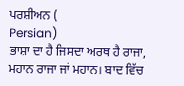ਪਰਸ਼ੀਅਨ (
Persian)
ਭਾਸ਼ਾ ਦਾ ਹੈ ਜਿਸਦਾ ਅਰਥ ਹੈ ਰਾਜਾ, ਮਹਾਨ ਰਾਜਾ ਜਾਂ ਮਹਾਨ। ਬਾਦ ਵਿੱਚ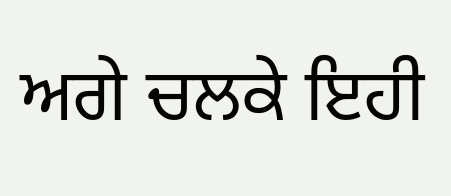ਅਗੇ ਚਲਕੇ ਇਹੀ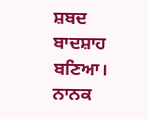ਸ਼ਬਦ
ਬਾਦਸ਼ਾਹ ਬਣਿਆ। ਨਾਨਕ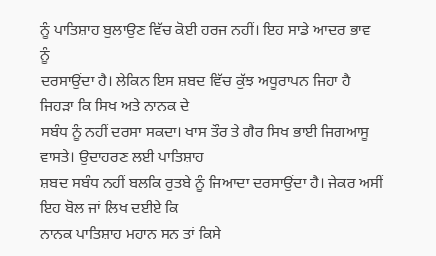ਨੂੰ ਪਾਤਿਸ਼ਾਹ ਬੁਲਾਉਣ ਵਿੱਚ ਕੋਈ ਹਰਜ ਨਹੀਂ। ਇਹ ਸਾਡੇ ਆਦਰ ਭਾਵ ਨੂੰ
ਦਰਸਾਉਂਦਾ ਹੈ। ਲੇਕਿਨ ਇਸ ਸ਼ਬਦ ਵਿੱਚ ਕੁੱਝ ਅਧੂਰਾਪਨ ਜਿਹਾ ਹੈ ਜਿਹੜਾ ਕਿ ਸਿਖ ਅਤੇ ਨਾਨਕ ਦੇ
ਸਬੰਧ ਨੂੰ ਨਹੀਂ ਦਰਸਾ ਸਕਦਾ। ਖਾਸ ਤੌਰ ਤੇ ਗੈਰ ਸਿਖ ਭਾਈ ਜਿਗਆਸੂ ਵਾਸਤੇ। ਉਦਾਹਰਣ ਲਈ ਪਾਤਿਸ਼ਾਹ
ਸ਼ਬਦ ਸਬੰਧ ਨਹੀਂ ਬਲਕਿ ਰੁਤਬੇ ਨੂੰ ਜਿਆਦਾ ਦਰਸਾਉਂਦਾ ਹੈ। ਜੇਕਰ ਅਸੀਂ ਇਹ ਬੋਲ ਜਾਂ ਲਿਖ ਦਈਏ ਕਿ
ਨਾਨਕ ਪਾਤਿਸ਼ਾਹ ਮਹਾਨ ਸਨ ਤਾਂ ਕਿਸੇ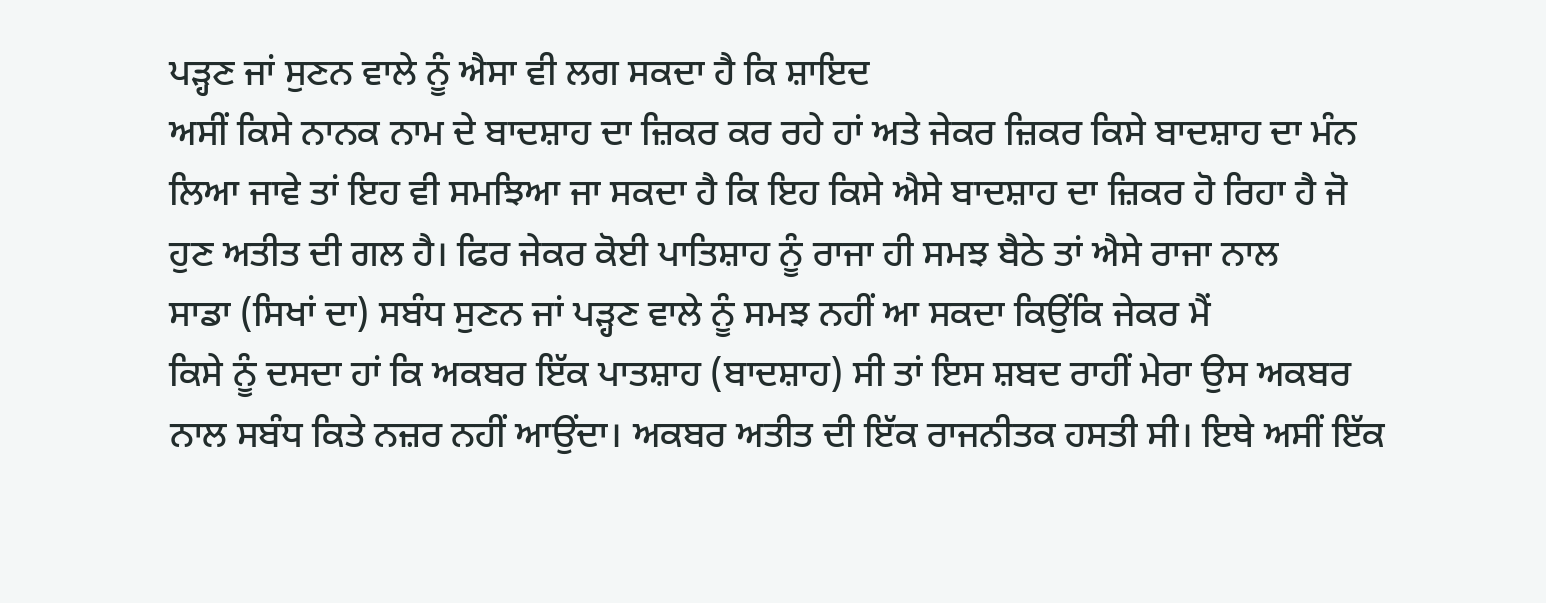ਪੜ੍ਹਣ ਜਾਂ ਸੁਣਨ ਵਾਲੇ ਨੂੰ ਐਸਾ ਵੀ ਲਗ ਸਕਦਾ ਹੈ ਕਿ ਸ਼ਾਇਦ
ਅਸੀਂ ਕਿਸੇ ਨਾਨਕ ਨਾਮ ਦੇ ਬਾਦਸ਼ਾਹ ਦਾ ਜ਼ਿਕਰ ਕਰ ਰਹੇ ਹਾਂ ਅਤੇ ਜੇਕਰ ਜ਼ਿਕਰ ਕਿਸੇ ਬਾਦਸ਼ਾਹ ਦਾ ਮੰਨ
ਲਿਆ ਜਾਵੇ ਤਾਂ ਇਹ ਵੀ ਸਮਝਿਆ ਜਾ ਸਕਦਾ ਹੈ ਕਿ ਇਹ ਕਿਸੇ ਐਸੇ ਬਾਦਸ਼ਾਹ ਦਾ ਜ਼ਿਕਰ ਹੋ ਰਿਹਾ ਹੈ ਜੋ
ਹੁਣ ਅਤੀਤ ਦੀ ਗਲ ਹੈ। ਫਿਰ ਜੇਕਰ ਕੋਈ ਪਾਤਿਸ਼ਾਹ ਨੂੰ ਰਾਜਾ ਹੀ ਸਮਝ ਬੈਠੇ ਤਾਂ ਐਸੇ ਰਾਜਾ ਨਾਲ
ਸਾਡਾ (ਸਿਖਾਂ ਦਾ) ਸਬੰਧ ਸੁਣਨ ਜਾਂ ਪੜ੍ਹਣ ਵਾਲੇ ਨੂੰ ਸਮਝ ਨਹੀਂ ਆ ਸਕਦਾ ਕਿਉਂਕਿ ਜੇਕਰ ਮੈਂ
ਕਿਸੇ ਨੂੰ ਦਸਦਾ ਹਾਂ ਕਿ ਅਕਬਰ ਇੱਕ ਪਾਤਸ਼ਾਹ (ਬਾਦਸ਼ਾਹ) ਸੀ ਤਾਂ ਇਸ ਸ਼ਬਦ ਰਾਹੀਂ ਮੇਰਾ ਉਸ ਅਕਬਰ
ਨਾਲ ਸਬੰਧ ਕਿਤੇ ਨਜ਼ਰ ਨਹੀਂ ਆਉਂਦਾ। ਅਕਬਰ ਅਤੀਤ ਦੀ ਇੱਕ ਰਾਜਨੀਤਕ ਹਸਤੀ ਸੀ। ਇਥੇ ਅਸੀਂ ਇੱਕ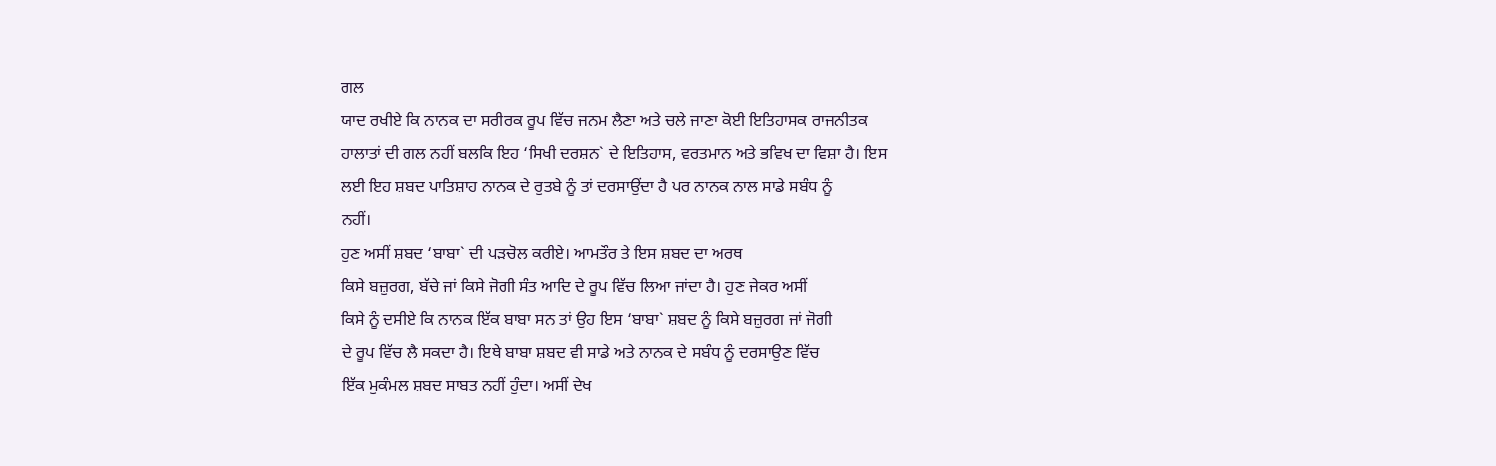ਗਲ
ਯਾਦ ਰਖੀਏ ਕਿ ਨਾਨਕ ਦਾ ਸਰੀਰਕ ਰੂਪ ਵਿੱਚ ਜਨਮ ਲੈਣਾ ਅਤੇ ਚਲੇ ਜਾਣਾ ਕੋਈ ਇਤਿਹਾਸਕ ਰਾਜਨੀਤਕ
ਹਾਲਾਤਾਂ ਦੀ ਗਲ ਨਹੀਂ ਬਲਕਿ ਇਹ ‘ਸਿਖੀ ਦਰਸ਼ਨ` ਦੇ ਇਤਿਹਾਸ, ਵਰਤਮਾਨ ਅਤੇ ਭਵਿਖ ਦਾ ਵਿਸ਼ਾ ਹੈ। ਇਸ
ਲਈ ਇਹ ਸ਼ਬਦ ਪਾਤਿਸ਼ਾਹ ਨਾਨਕ ਦੇ ਰੁਤਬੇ ਨੂੰ ਤਾਂ ਦਰਸਾਉਂਦਾ ਹੈ ਪਰ ਨਾਨਕ ਨਾਲ ਸਾਡੇ ਸਬੰਧ ਨੂੰ
ਨਹੀਂ।
ਹੁਣ ਅਸੀਂ ਸ਼ਬਦ ‘ਬਾਬਾ` ਦੀ ਪੜਚੋਲ ਕਰੀਏ। ਆਮਤੌਰ ਤੇ ਇਸ ਸ਼ਬਦ ਦਾ ਅਰਥ
ਕਿਸੇ ਬਜ਼ੁਰਗ, ਬੱਚੇ ਜਾਂ ਕਿਸੇ ਜੋਗੀ ਸੰਤ ਆਦਿ ਦੇ ਰੂਪ ਵਿੱਚ ਲਿਆ ਜਾਂਦਾ ਹੈ। ਹੁਣ ਜੇਕਰ ਅਸੀਂ
ਕਿਸੇ ਨੂੰ ਦਸੀਏ ਕਿ ਨਾਨਕ ਇੱਕ ਬਾਬਾ ਸਨ ਤਾਂ ਉਹ ਇਸ ‘ਬਾਬਾ` ਸ਼ਬਦ ਨੂੰ ਕਿਸੇ ਬਜ਼ੁਰਗ ਜਾਂ ਜੋਗੀ
ਦੇ ਰੂਪ ਵਿੱਚ ਲੈ ਸਕਦਾ ਹੈ। ਇਥੇ ਬਾਬਾ ਸ਼ਬਦ ਵੀ ਸਾਡੇ ਅਤੇ ਨਾਨਕ ਦੇ ਸਬੰਧ ਨੂੰ ਦਰਸਾਉਣ ਵਿੱਚ
ਇੱਕ ਮੁਕੰਮਲ ਸ਼ਬਦ ਸਾਬਤ ਨਹੀਂ ਹੁੰਦਾ। ਅਸੀਂ ਦੇਖ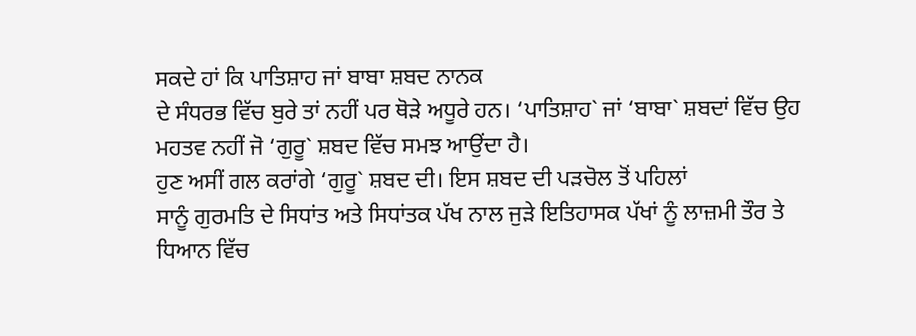ਸਕਦੇ ਹਾਂ ਕਿ ਪਾਤਿਸ਼ਾਹ ਜਾਂ ਬਾਬਾ ਸ਼ਬਦ ਨਾਨਕ
ਦੇ ਸੰਧਰਭ ਵਿੱਚ ਬੁਰੇ ਤਾਂ ਨਹੀਂ ਪਰ ਥੋੜੇ ਅਧੂਰੇ ਹਨ। ‘ਪਾਤਿਸ਼ਾਹ` ਜਾਂ ‘ਬਾਬਾ` ਸ਼ਬਦਾਂ ਵਿੱਚ ਉਹ
ਮਹਤਵ ਨਹੀਂ ਜੋ ‘ਗੁਰੂ` ਸ਼ਬਦ ਵਿੱਚ ਸਮਝ ਆਉਂਦਾ ਹੈ।
ਹੁਣ ਅਸੀਂ ਗਲ ਕਰਾਂਗੇ ‘ਗੁਰੂ` ਸ਼ਬਦ ਦੀ। ਇਸ ਸ਼ਬਦ ਦੀ ਪੜਚੋਲ ਤੋਂ ਪਹਿਲਾਂ
ਸਾਨੂੰ ਗੁਰਮਤਿ ਦੇ ਸਿਧਾਂਤ ਅਤੇ ਸਿਧਾਂਤਕ ਪੱਖ ਨਾਲ ਜੁੜੇ ਇਤਿਹਾਸਕ ਪੱਖਾਂ ਨੂੰ ਲਾਜ਼ਮੀ ਤੌਰ ਤੇ
ਧਿਆਨ ਵਿੱਚ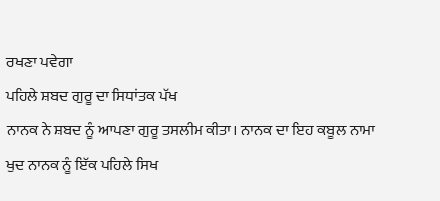ਰਖਣਾ ਪਵੇਗਾ
ਪਹਿਲੇ ਸ਼ਬਦ ਗੁਰੂ ਦਾ ਸਿਧਾਂਤਕ ਪੱਖ
ਨਾਨਕ ਨੇ ਸ਼ਬਦ ਨੂੰ ਆਪਣਾ ਗੁਰੂ ਤਸਲੀਮ ਕੀਤਾ। ਨਾਨਕ ਦਾ ਇਹ ਕਬੂਲ ਨਾਮਾ
ਖੁਦ ਨਾਨਕ ਨੂੰ ਇੱਕ ਪਹਿਲੇ ਸਿਖ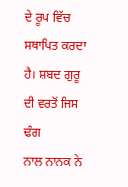ਦੇ ਰੂਪ ਵਿੱਚ ਸਥਾਪਿਤ ਕਰਦਾ ਹੈ। ਸ਼ਬਦ ਗੁਰੂ ਦੀ ਵਰਤੋਂ ਜਿਸ ਢੰਗ
ਨਾਲ ਨਾਨਕ ਨੇ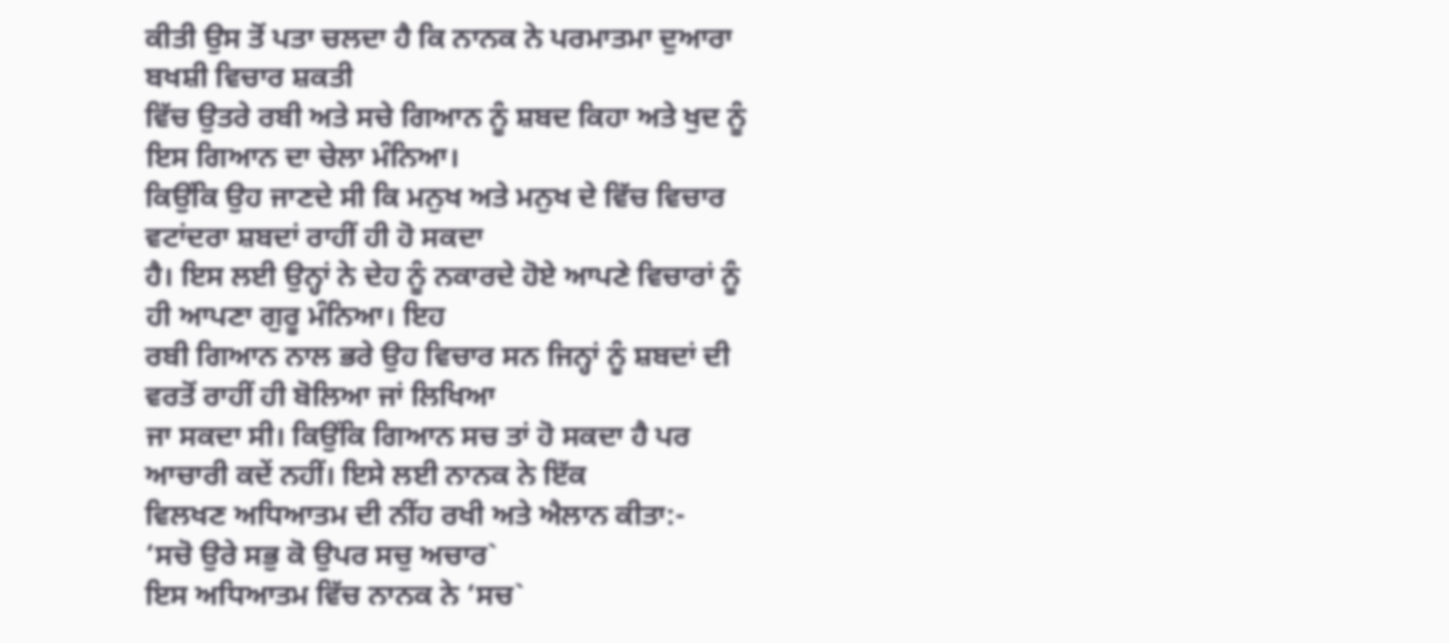ਕੀਤੀ ਉਸ ਤੋਂ ਪਤਾ ਚਲਦਾ ਹੈ ਕਿ ਨਾਨਕ ਨੇ ਪਰਮਾਤਮਾ ਦੁਆਰਾ ਬਖਸ਼ੀ ਵਿਚਾਰ ਸ਼ਕਤੀ
ਵਿੱਚ ਉਤਰੇ ਰਬੀ ਅਤੇ ਸਚੇ ਗਿਆਨ ਨੂੰ ਸ਼ਬਦ ਕਿਹਾ ਅਤੇ ਖੁਦ ਨੂੰ ਇਸ ਗਿਆਨ ਦਾ ਚੇਲਾ ਮੰਨਿਆ।
ਕਿਉਂਕਿ ਉਹ ਜਾਣਦੇ ਸੀ ਕਿ ਮਨੁਖ ਅਤੇ ਮਨੁਖ ਦੇ ਵਿੱਚ ਵਿਚਾਰ ਵਟਾਂਦਰਾ ਸ਼ਬਦਾਂ ਰਾਹੀਂ ਹੀ ਹੋ ਸਕਦਾ
ਹੈ। ਇਸ ਲਈ ਉਨ੍ਹਾਂ ਨੇ ਦੇਹ ਨੂੰ ਨਕਾਰਦੇ ਹੋਏ ਆਪਣੇ ਵਿਚਾਰਾਂ ਨੂੰ ਹੀ ਆਪਣਾ ਗੁਰੂ ਮੰਨਿਆ। ਇਹ
ਰਬੀ ਗਿਆਨ ਨਾਲ ਭਰੇ ਉਹ ਵਿਚਾਰ ਸਨ ਜਿਨ੍ਹਾਂ ਨੂੰ ਸ਼ਬਦਾਂ ਦੀ ਵਰਤੋਂ ਰਾਹੀਂ ਹੀ ਬੋਲਿਆ ਜਾਂ ਲਿਖਿਆ
ਜਾ ਸਕਦਾ ਸੀ। ਕਿਉਂਕਿ ਗਿਆਨ ਸਚ ਤਾਂ ਹੋ ਸਕਦਾ ਹੈ ਪਰ ਆਚਾਰੀ ਕਦੇਂ ਨਹੀਂ। ਇਸੇ ਲਈ ਨਾਨਕ ਨੇ ਇੱਕ
ਵਿਲਖਣ ਅਧਿਆਤਮ ਦੀ ਨੀਂਹ ਰਖੀ ਅਤੇ ਐਲਾਨ ਕੀਤਾ:-
‘ਸਚੋ ਉਰੇ ਸਭੁ ਕੋ ਉਪਰ ਸਚੁ ਅਚਾਰ`
ਇਸ ਅਧਿਆਤਮ ਵਿੱਚ ਨਾਨਕ ਨੇ ‘ਸਚ`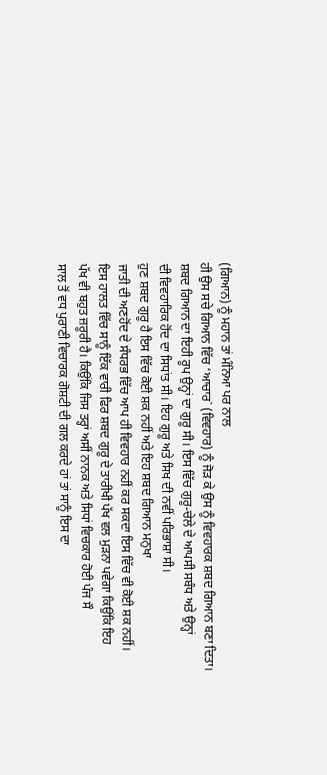(ਗਿਆਨ) ਨੂੰ ਮਹਾਨ ਤਾਂ ਮੰਨਿਆ ਪਰ ਨਾਲ
ਹੀ ਉਸ ਸਚੇ ਗਿਆਨ ਵਿੱਚ ‘ਆਚਾਰ` (ਵਿਵਹਾਰ) ਨੂੰ ਜੋੜ ਕੇ ਉਸ ਨੂੰ ਵਿਵਹਾਰਕ ਸ਼ਬਦ ਗਿਆਨ ਬਣਾ ਦਿਤਾ।
ਸ਼ਬਦ ਗਿਆਨ ਦਾ ਇਹੀ ਰੂਪ ਉਨ੍ਹਾਂ ਦਾ ਗੁਰੂ ਸੀ। ਇਸ ਵਿੱਚ ਗੁਰੂ-ਚੇਲੇ ਦੇ ਆਪਸੀ ਸਬੰਧ ਅਤੇ ਉਨ੍ਹਾਂ
ਦੀ ਵਿਵਹਾਰਿਕ ਹੋਂਦ ਦਾ ਸਿਧਾਂਤ ਸੀ। ਇਹ ਗੁਰੂ ਅਤੇ ਸਿਖ ਦੀ ਨਵੀਂ ਪਰਿਭਾਸ਼ਾ ਸੀ।
ਹੁਣ ਸ਼ਬਦ ਗੁਰੂ ਹੈ ਇਸ ਵਿੱਚ ਕੋਈ ਸ਼ਕ ਨਹੀਂ ਅਤੇ ਇਹ ਸ਼ਬਦ ਗਿਆਨ ਮਨੁਖਾ
ਜਾਤੀ ਦੀ ਅਣਹੋਂਦ ਦੇ ਸੰਧਰਭ ਵਿੱਚ ਆਪ ਹੀ ਵਿਵਹਾਰ ਨਹੀਂ ਕਰ ਸਕਦਾ ਇਸ ਵਿੱਚ ਵੀ ਕੋਈ ਸ਼ਕ ਨਹੀਂ।
ਇਸ ਹਾਲਤ ਵਿੱਚ ਸਾਨੂੰ ਇੱਕ ਵਾਰੀ ਫਿਰ ਸ਼ਬਦ ਗੁਰੂ ਦੇ ਤਾਰੀਖੀ ਪੱਖ ਵਲ ਮੁੜਨਾ ਪਵੇਗਾ ਕਿਉਂਕਿ ਇਹ
ਪੱਖ ਵੀ ਬਹੁਤ ਜ਼ਰੂਰੀ ਹੈ। ਕਿਉਂਕਿ ਜਿਸ ਤਰ੍ਹਾਂ ਅਸੀਂ ਨਾਨਕ ਅਤੇ ਸਿਧਾਂ ਵਿਚਕਾਰ ਹੋਈ ਪੰਜ ਸੌ
ਸਾਲ ਤੋਂ ਵਧ ਪੁਰਾਣੀ ਵਿਚਾਰਕ ਗੋਸ਼ਟੀ ਦੀ ਗਲ ਕਰਦੇ ਹਾਂ ਤਾਂ ਸਾਨੂੰ ਇਸ ਦਾ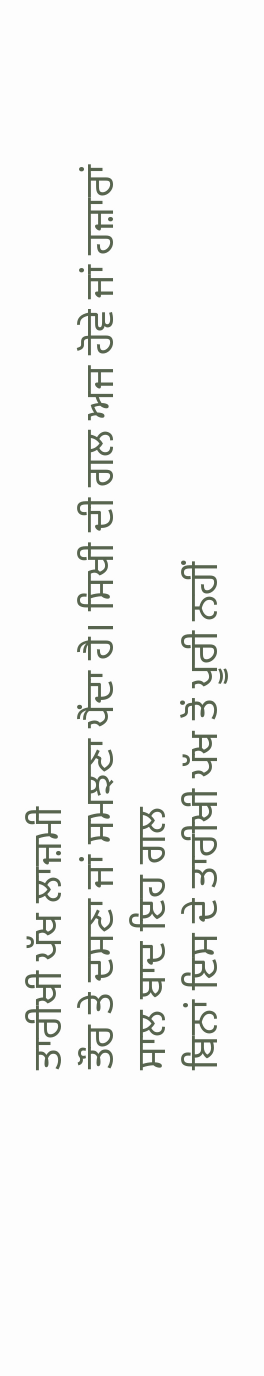ਤਾਰੀਖੀ ਪੱਖ ਲਾਜ਼ਮੀ
ਤੌਰ ਤੇ ਦਸਣਾ ਜਾਂ ਸਮਝਣਾ ਪੈਂਦਾ ਹੈ। ਸਿਖੀ ਦੀ ਗਲ ਅਜ ਹੋਵੇ ਜਾਂ ਹਜ਼ਾਰਾਂ ਸਾਲ ਬਾਦ ਇਹ ਗਲ
ਬਿਨਾਂ ਇਸ ਦੇ ਤਾਰੀਖੀ ਪੱਖ ਤੋਂ ਪੂਰੀ ਨਹੀਂ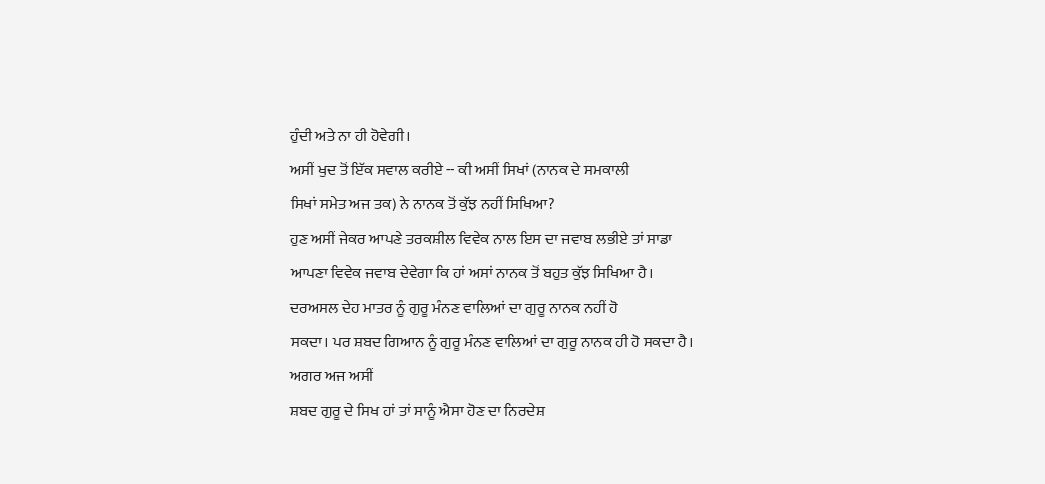ਹੁੰਦੀ ਅਤੇ ਨਾ ਹੀ ਹੋਵੇਗੀ।
ਅਸੀਂ ਖੁਦ ਤੋਂ ਇੱਕ ਸਵਾਲ ਕਰੀਏ -- ਕੀ ਅਸੀਂ ਸਿਖਾਂ (ਨਾਨਕ ਦੇ ਸਮਕਾਲੀ
ਸਿਖਾਂ ਸਮੇਤ ਅਜ ਤਕ) ਨੇ ਨਾਨਕ ਤੋਂ ਕੁੱਝ ਨਹੀਂ ਸਿਖਿਆ?
ਹੁਣ ਅਸੀਂ ਜੇਕਰ ਆਪਣੇ ਤਰਕਸ਼ੀਲ ਵਿਵੇਕ ਨਾਲ ਇਸ ਦਾ ਜਵਾਬ ਲਭੀਏ ਤਾਂ ਸਾਡਾ
ਆਪਣਾ ਵਿਵੇਕ ਜਵਾਬ ਦੇਵੇਗਾ ਕਿ ਹਾਂ ਅਸਾਂ ਨਾਨਕ ਤੋਂ ਬਹੁਤ ਕੁੱਝ ਸਿਖਿਆ ਹੈ।
ਦਰਅਸਲ ਦੇਹ ਮਾਤਰ ਨੂੰ ਗੁਰੂ ਮੰਨਣ ਵਾਲਿਆਂ ਦਾ ਗੁਰੂ ਨਾਨਕ ਨਹੀਂ ਹੋ
ਸਕਦਾ। ਪਰ ਸ਼ਬਦ ਗਿਆਨ ਨੂੰ ਗੁਰੂ ਮੰਨਣ ਵਾਲਿਆਂ ਦਾ ਗੁਰੂ ਨਾਨਕ ਹੀ ਹੋ ਸਕਦਾ ਹੈ। ਅਗਰ ਅਜ ਅਸੀਂ
ਸ਼ਬਦ ਗੁਰੂ ਦੇ ਸਿਖ ਹਾਂ ਤਾਂ ਸਾਨੂੰ ਐਸਾ ਹੋਣ ਦਾ ਨਿਰਦੇਸ਼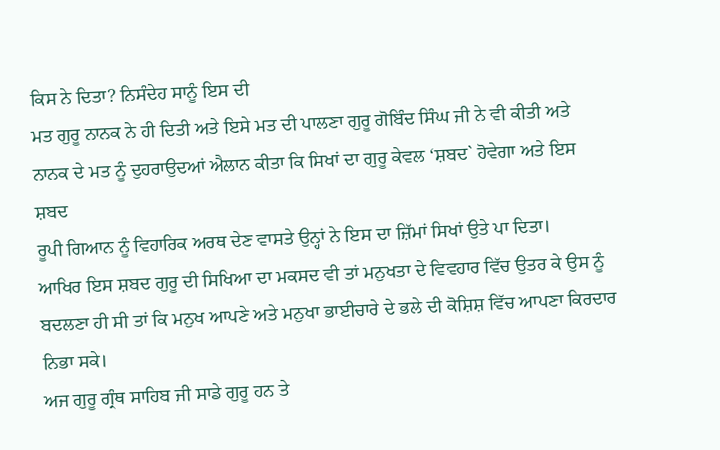ਕਿਸ ਨੇ ਦਿਤਾ? ਨਿਸੰਦੇਹ ਸਾਨੂੰ ਇਸ ਦੀ
ਮਤ ਗੁਰੂ ਨਾਨਕ ਨੇ ਹੀ ਦਿਤੀ ਅਤੇ ਇਸੇ ਮਤ ਦੀ ਪਾਲਣਾ ਗੁਰੂ ਗੋਬਿੰਦ ਸਿੰਘ ਜੀ ਨੇ ਵੀ ਕੀਤੀ ਅਤੇ
ਨਾਨਕ ਦੇ ਮਤ ਨੂੰ ਦੁਹਰਾਉਦਆਂ ਐਲਾਨ ਕੀਤਾ ਕਿ ਸਿਖਾਂ ਦਾ ਗੁਰੂ ਕੇਵਲ ‘ਸ਼ਬਦ` ਹੋਵੇਗਾ ਅਤੇ ਇਸ ਸ਼ਬਦ
ਰੂਪੀ ਗਿਆਨ ਨੂੰ ਵਿਹਾਰਿਕ ਅਰਥ ਦੇਣ ਵਾਸਤੇ ਉਨ੍ਹਾਂ ਨੇ ਇਸ ਦਾ ਜ਼ਿੱਮਾਂ ਸਿਖਾਂ ਉਤੇ ਪਾ ਦਿਤਾ।
ਆਖਿਰ ਇਸ ਸ਼ਬਦ ਗੁਰੂ ਦੀ ਸਿਖਿਆ ਦਾ ਮਕਸਦ ਵੀ ਤਾਂ ਮਨੁਖਤਾ ਦੇ ਵਿਵਹਾਰ ਵਿੱਚ ਉਤਰ ਕੇ ਉਸ ਨੂੰ
ਬਦਲਣਾ ਹੀ ਸੀ ਤਾਂ ਕਿ ਮਨੁਖ ਆਪਣੇ ਅਤੇ ਮਨੁਖਾ ਭਾਈਚਾਰੇ ਦੇ ਭਲੇ ਦੀ ਕੋਸ਼ਿਸ਼ ਵਿੱਚ ਆਪਣਾ ਕਿਰਦਾਰ
ਨਿਭਾ ਸਕੇ।
ਅਜ ਗੁਰੂ ਗ੍ਰੰਥ ਸਾਹਿਬ ਜੀ ਸਾਡੇ ਗੁਰੂ ਹਨ ਤੇ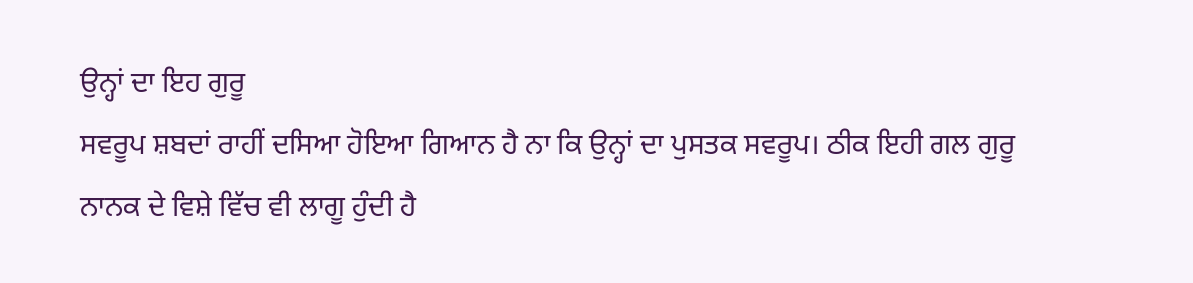ਉਨ੍ਹਾਂ ਦਾ ਇਹ ਗੁਰੂ
ਸਵਰੂਪ ਸ਼ਬਦਾਂ ਰਾਹੀਂ ਦਸਿਆ ਹੋਇਆ ਗਿਆਨ ਹੈ ਨਾ ਕਿ ਉਨ੍ਹਾਂ ਦਾ ਪੁਸਤਕ ਸਵਰੂਪ। ਠੀਕ ਇਹੀ ਗਲ ਗੁਰੂ
ਨਾਨਕ ਦੇ ਵਿਸ਼ੇ ਵਿੱਚ ਵੀ ਲਾਗੂ ਹੁੰਦੀ ਹੈ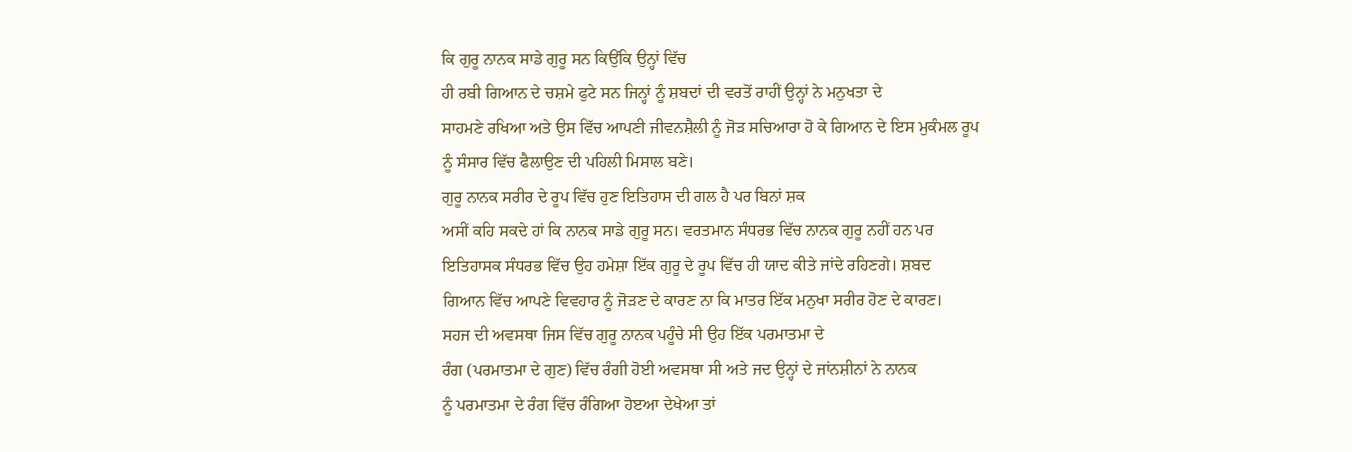ਕਿ ਗੁਰੂ ਨਾਨਕ ਸਾਡੇ ਗੁਰੂ ਸਨ ਕਿਉਂਕਿ ਉਨ੍ਹਾਂ ਵਿੱਚ
ਹੀ ਰਬੀ ਗਿਆਨ ਦੇ ਚਸ਼ਮੇ ਫੁਟੇ ਸਨ ਜਿਨ੍ਹਾਂ ਨੂੰ ਸ਼ਬਦਾਂ ਦੀ ਵਰਤੋਂ ਰਾਹੀਂ ਉਨ੍ਹਾਂ ਨੇ ਮਨੁਖਤਾ ਦੇ
ਸਾਹਮਣੇ ਰਖਿਆ ਅਤੇ ਉਸ ਵਿੱਚ ਆਪਣੀ ਜੀਵਨਸ਼ੈਲੀ ਨੂੰ ਜੋੜ ਸਚਿਆਰਾ ਹੋ ਕੇ ਗਿਆਨ ਦੇ ਇਸ ਮੁਕੰਮਲ ਰੂਪ
ਨੂੰ ਸੰਸਾਰ ਵਿੱਚ ਫੈਲਾਉਣ ਦੀ ਪਹਿਲੀ ਮਿਸਾਲ ਬਣੇ।
ਗੁਰੂ ਨਾਨਕ ਸਰੀਰ ਦੇ ਰੂਪ ਵਿੱਚ ਹੁਣ ਇਤਿਹਾਸ ਦੀ ਗਲ ਹੈ ਪਰ ਬਿਨਾਂ ਸ਼ਕ
ਅਸੀਂ ਕਹਿ ਸਕਦੇ ਹਾਂ ਕਿ ਨਾਨਕ ਸਾਡੇ ਗੁਰੂ ਸਨ। ਵਰਤਮਾਨ ਸੰਧਰਭ ਵਿੱਚ ਨਾਨਕ ਗੁਰੂ ਨਹੀਂ ਹਨ ਪਰ
ਇਤਿਹਾਸਕ ਸੰਧਰਭ ਵਿੱਚ ਉਹ ਹਮੇਸ਼ਾ ਇੱਕ ਗੁਰੂ ਦੇ ਰੂਪ ਵਿੱਚ ਹੀ ਯਾਦ ਕੀਤੇ ਜਾਂਦੇ ਰਹਿਣਗੇ। ਸ਼ਬਦ
ਗਿਆਨ ਵਿੱਚ ਆਪਣੇ ਵਿਵਹਾਰ ਨੂੰ ਜੋੜਣ ਦੇ ਕਾਰਣ ਨਾ ਕਿ ਮਾਤਰ ਇੱਕ ਮਨੁਖਾ ਸਰੀਰ ਹੋਣ ਦੇ ਕਾਰਣ।
ਸਹਜ ਦੀ ਅਵਸਥਾ ਜਿਸ ਵਿੱਚ ਗੁਰੂ ਨਾਨਕ ਪਹੂੰਚੇ ਸੀ ਉਹ ਇੱਕ ਪਰਮਾਤਮਾ ਦੇ
ਰੰਗ (ਪਰਮਾਤਮਾ ਦੇ ਗੁਣ) ਵਿੱਚ ਰੰਗੀ ਹੋਈ ਅਵਸਥਾ ਸੀ ਅਤੇ ਜਦ ਉਨ੍ਹਾਂ ਦੇ ਜਾਂਨਸ਼ੀਨਾਂ ਨੇ ਨਾਨਕ
ਨੂੰ ਪਰਮਾਤਮਾ ਦੇ ਰੰਗ ਵਿੱਚ ਰੰਗਿਆ ਹੋੲਆ ਦੇਖੇਆ ਤਾਂ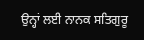ਉਨ੍ਹਾਂ ਲਈ ਨਾਨਕ ਸਤਿਗੁਰੂ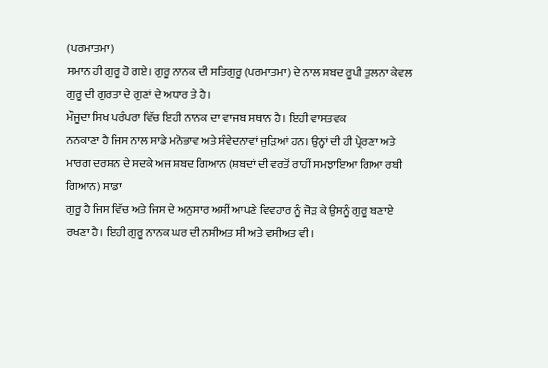(ਪਰਮਾਤਮਾ)
ਸਮਾਨ ਹੀ ਗੁਰੂ ਹੋ ਗਏ। ਗੁਰੂ ਨਾਨਕ ਦੀ ਸਤਿਗੁਰੂ (ਪਰਮਾਤਮਾ) ਦੇ ਨਾਲ ਸ਼ਬਦ ਰੂਪੀ ਤੁਲਨਾ ਕੇਵਲ
ਗੁਰੂ ਦੀ ਗੁਰਤਾ ਦੇ ਗੁਣਾਂ ਦੇ ਅਧਾਰ ਤੇ ਹੈ।
ਮੌਜੂਦਾ ਸਿਖ ਪਰੰਪਰਾ ਵਿੱਚ ਇਹੀ ਨਾਨਕ ਦਾ ਵਾਜਬ ਸਥਾਨ ਹੈ। ਇਹੀ ਵਾਸਤਵਕ
ਨਨਕਾਣਾ ਹੈ ਜਿਸ ਨਾਲ ਸਾਡੇ ਮਨੋਭਾਵ ਅਤੇ ਸੰਵੇਦਨਾਵਾਂ ਜੁੜਿਆਂ ਹਨ। ਉਨ੍ਹਾਂ ਦੀ ਹੀ ਪ੍ਰੇਰਣਾ ਅਤੇ
ਮਾਰਗ ਦਰਸ਼ਨ ਦੇ ਸਦਕੇ ਅਜ ਸ਼ਬਦ ਗਿਆਨ (ਸ਼ਬਦਾਂ ਦੀ ਵਰਤੋਂ ਰਾਹੀਂ ਸਮਝਾਇਆ ਗਿਆ ਰਬੀ ਗਿਆਨ) ਸਾਡਾ
ਗੁਰੂ ਹੈ ਜਿਸ ਵਿੱਚ ਅਤੇ ਜਿਸ ਦੇ ਅਨੁਸਾਰ ਅਸੀਂ ਆਪਣੇ ਵਿਵਹਾਰ ਨੂੰ ਜੋੜ ਕੇ ਉਸਨੂੰ ਗੁਰੂ ਬਣਾਏ
ਰਖਣਾ ਹੈ। ਇਹੀ ਗੁਰੂ ਨਾਨਕ ਘਰ ਦੀ ਨਸੀਅਤ ਸੀ ਅਤੇ ਵਸੀਅਤ ਵੀ।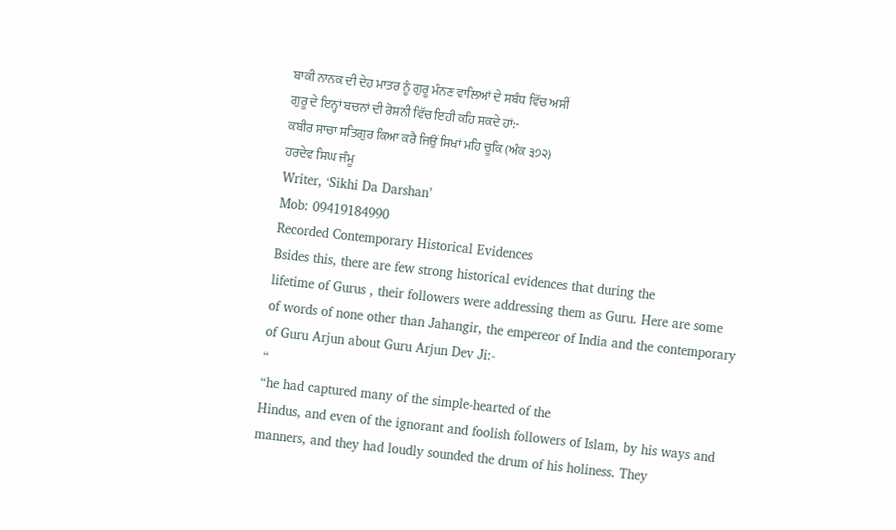ਬਾਕੀ ਨਾਨਕ ਦੀ ਦੇਹ ਮਾਤਰ ਨੂੰ ਗੁਰੂ ਮੰਨਣ ਵਾਲਿਆਂ ਦੇ ਸਬੰਧ ਵਿੱਚ ਅਸੀਂ
ਗੁਰੂ ਦੇ ਇਨ੍ਹਾਂ ਬਚਨਾਂ ਦੀ ਰੋਸ਼ਨੀ ਵਿੱਚ ਇਹੀ ਕਹਿ ਸਕਦੇ ਹਾਂ:-
ਕਬੀਰ ਸਾਚਾ ਸਤਿਗੁਰ ਕਿਆ ਕਰੈ ਜਿਉਂ ਸਿਖਾਂ ਮਹਿ ਚੂਕਿ (ਅੰਕ ੩੭੨)
ਹਰਦੇਵ ਸਿਘ ਜੰਮੂ
Writer, ‘Sikhi Da Darshan’
Mob: 09419184990
Recorded Contemporary Historical Evidences
Bsides this, there are few strong historical evidences that during the
lifetime of Gurus , their followers were addressing them as Guru. Here are some
of words of none other than Jahangir, the empereor of India and the contemporary
of Guru Arjun about Guru Arjun Dev Ji:-
“
“he had captured many of the simple-hearted of the
Hindus, and even of the ignorant and foolish followers of Islam, by his ways and
manners, and they had loudly sounded the drum of his holiness. They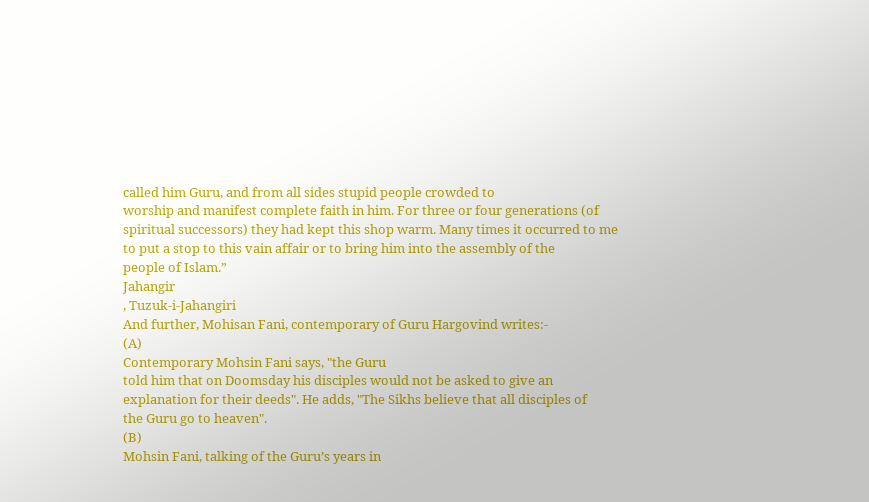called him Guru, and from all sides stupid people crowded to
worship and manifest complete faith in him. For three or four generations (of
spiritual successors) they had kept this shop warm. Many times it occurred to me
to put a stop to this vain affair or to bring him into the assembly of the
people of Islam.”
Jahangir
, Tuzuk-i-Jahangiri
And further, Mohisan Fani, contemporary of Guru Hargovind writes:-
(A)
Contemporary Mohsin Fani says, "the Guru
told him that on Doomsday his disciples would not be asked to give an
explanation for their deeds". He adds, "The Sikhs believe that all disciples of
the Guru go to heaven".
(B)
Mohsin Fani, talking of the Guru’s years in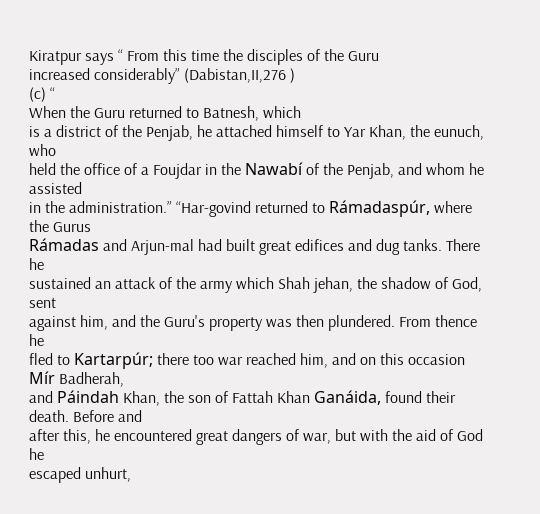Kiratpur says “ From this time the disciples of the Guru
increased considerably” (Dabistan,II,276 )
(c) “
When the Guru returned to Batnesh, which
is a district of the Penjab, he attached himself to Yar Khan, the eunuch, who
held the office of a Foujdar in the Nawabí of the Penjab, and whom he assisted
in the administration.” “Har-govind returned to Rámadaspúr, where the Gurus
Rámadas and Arjun-mal had built great edifices and dug tanks. There he
sustained an attack of the army which Shah jehan, the shadow of God, sent
against him, and the Guru's property was then plundered. From thence he
fled to Kartarpúr; there too war reached him, and on this occasion Mír Badherah,
and Páindah Khan, the son of Fattah Khan Ganáida, found their death. Before and
after this, he encountered great dangers of war, but with the aid of God he
escaped unhurt,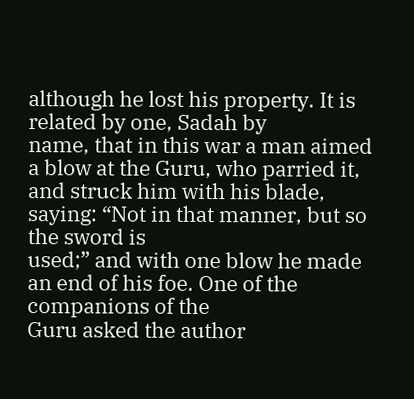although he lost his property. It is related by one, Sadah by
name, that in this war a man aimed a blow at the Guru, who parried it,
and struck him with his blade, saying: “Not in that manner, but so the sword is
used;” and with one blow he made an end of his foe. One of the companions of the
Guru asked the author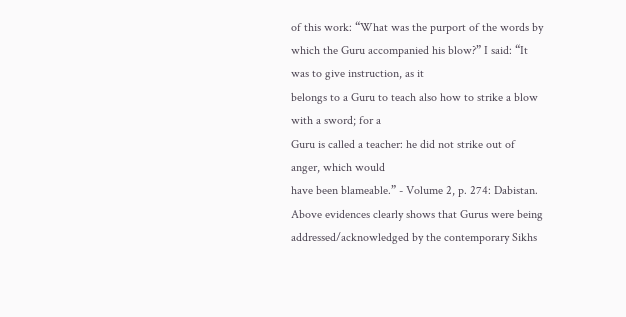of this work: “What was the purport of the words by
which the Guru accompanied his blow?” I said: “It was to give instruction, as it
belongs to a Guru to teach also how to strike a blow with a sword; for a
Guru is called a teacher: he did not strike out of anger, which would
have been blameable.” - Volume 2, p. 274: Dabistan.
Above evidences clearly shows that Gurus were being
addressed/acknowledged by the contemporary Sikhs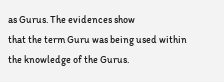as Gurus. The evidences show
that the term Guru was being used within the knowledge of the Gurus.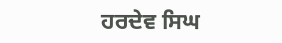ਹਰਦੇਵ ਸਿਘ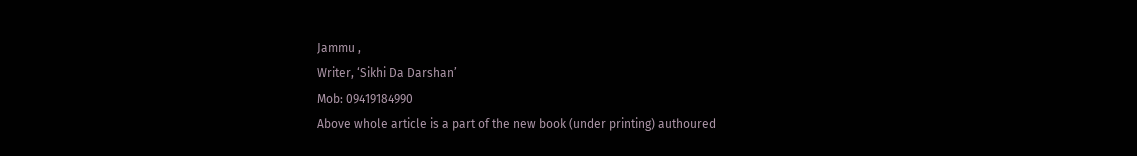Jammu ,
Writer, ‘Sikhi Da Darshan’
Mob: 09419184990
Above whole article is a part of the new book (under printing) authoured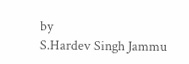by
S.Hardev Singh Jammu